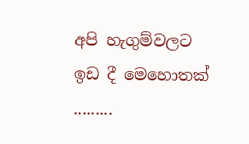අපි හැගුම්වලට ඉඩ දී මෙහොතක් .........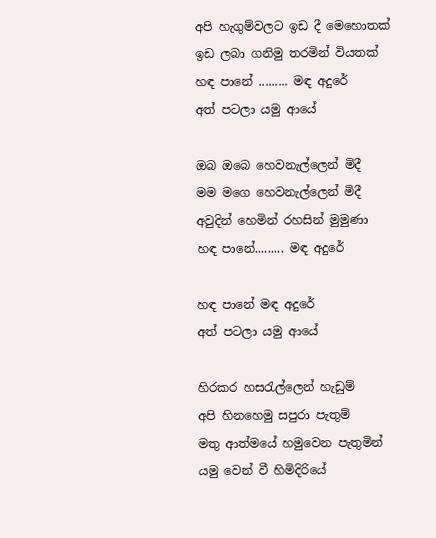අපි හැගුම්වලට ඉඩ දී මෙහොතක්
ඉඩ ලබා ගනිමු තරමින් වියතක්
හඳ පානේ ......... මඳ අදුරේ
අත් පටලා යමු ආයේ

ඔබ ඔබෙ හෙවනැල්ලෙන් මිදී
මම මගෙ හෙවනැල්ලෙන් මිදී
අවුදින් හෙමින් රහසින් මුමුණා
හඳ පානේ......... මඳ අදුරේ

හඳ පානේ මඳ අදුරේ
අත් පටලා යමු ආයේ

හිරකර හසරැල්ලෙන් හැඩුම්
අපි හිනහෙමු සපුරා පැතුම්
මතු ආත්මයේ හමුවෙන පැතුමින්
යමු වෙන් වී හිමිදිරියේ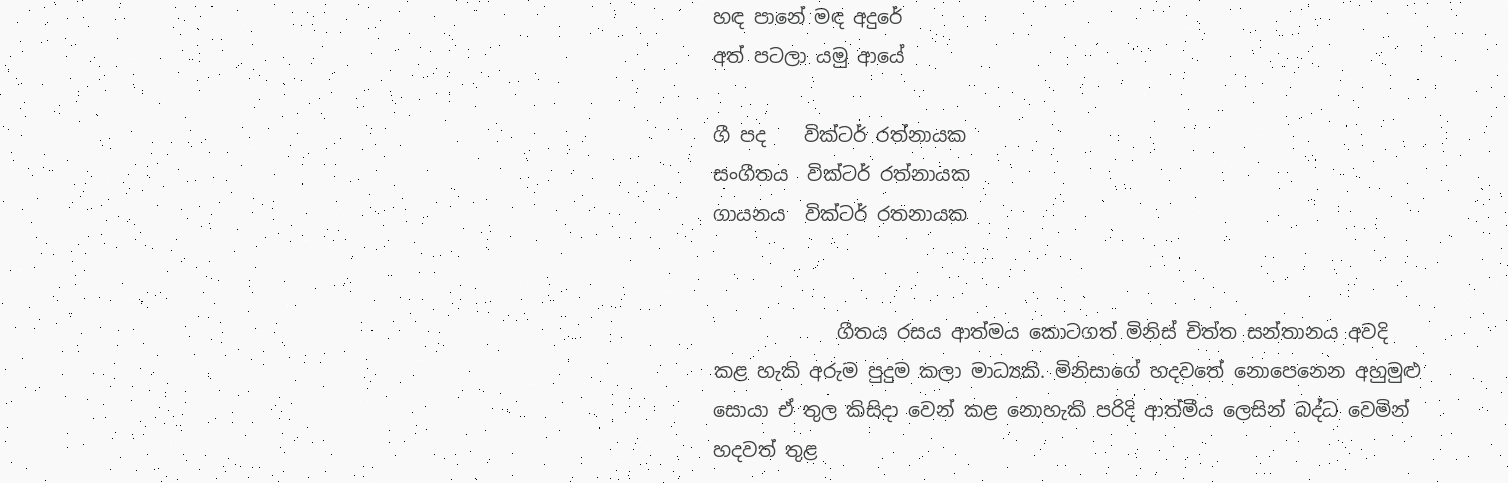හඳ පානේ මඳ අදුරේ
අත් පටලා යමු ආයේ

ගී පද    වික්ටර් රත්නායක
සංගීතය  වික්ටර් රත්නායක
ගායනය  වික්ටර් රතනායක


             ගීතය රසය ආත්මය කොටගත් මිනිස් චිත්ත සන්තානය අවදි කළ හැකි අරුම පුදුම කලා මාධ්‍යකි. මිනිසාගේ හදවතේ නොපෙනෙන අහුමුළු සොයා ඒ තුල කිසිදා වෙන් කළ නොහැකි පරිදි ආත්මීය ලෙසින් බද්ධ වෙමින් හදවත් තුළ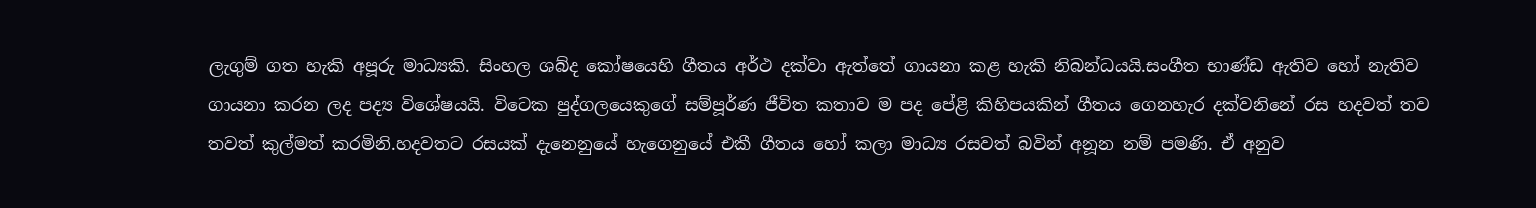ලැගුම් ගත හැකි අපූරු මාධ්‍යකි. සිංහල ශබ්ද කෝෂයෙහි ගීතය අර්ථ දක්වා ඇත්තේ ගායනා කළ හැකි නිබන්ධයයි.සංගීත භාණ්ඩ ඇතිව හෝ නැතිව ගායනා කරන ලද පද්‍ය විශේෂයයි. විටෙක පුද්ගලයෙකුගේ සම්පූර්ණ ජීවිත කතාව ම පද පේළි කිහිපයකින් ගීතය ගෙනහැර දක්වනිනේ රස හදවත් තව තවත් කුල්මත් කරමිනි.හදවතට රසයක් දැනෙනුයේ හැගෙනුයේ එකී ගීතය හෝ කලා මාධ්‍ය රසවත් බවින් අනූන නම් පමණි. ඒ අනුව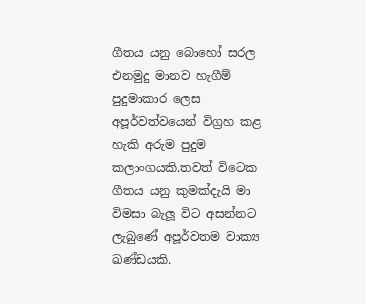ගීතය යනු බොහෝ සරල එනමුදු මානව හැගීම් පුදුමාකාර ලෙස අපූර්වත්වයෙන් විග්‍රහ කළ හැකි අරුම පුදුම කලාංගයකි.තවත් විටෙක ගීතය යනු කුමක්දැයි මා විමසා බැලූ විට අසන්නට ලැබුණේ අපූර්වතම වාක්‍ය ඛණ්ඩයකි.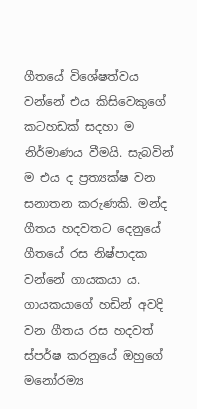ගීතයේ විශේෂත්වය වන්නේ එය කිසිවෙකුගේ කටහඩක් සදහා ම නිර්මාණය වීමයි. සැබවින් ම එය ද ප්‍රත්‍යක්ෂ වන සනාතන කරුණකි. මන්ද ගීතය හදවතට දෙනුයේ ගීතයේ රස නිෂ්පාදක වන්නේ ගායකයා ය. ගායකයාගේ හඩින් අවදි වන ගීතය රස හදවත් ස්පර්ෂ කරනුයේ ඔහුගේ මනෝරම්‍ය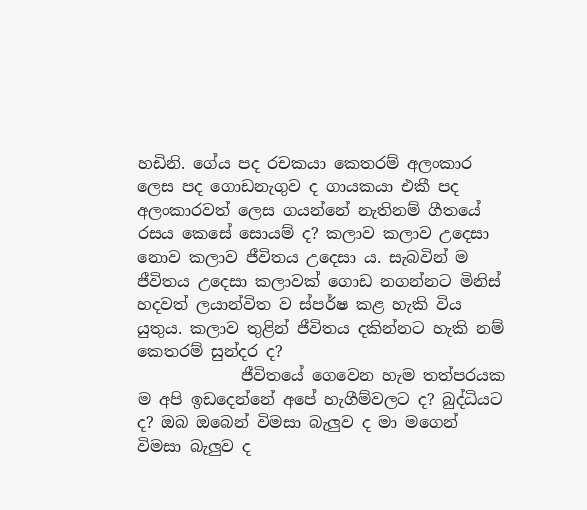හඩිනි. ගේය පද රචකයා කෙතරම් අලංකාර ලෙස පද ගොඩනැගුව ද ගායකයා එකී පද අලංකාරවත් ලෙස ගයන්නේ නැතිනම් ගීතයේ රසය කෙසේ සොයම් ද? කලාව කලාව උදෙසා නොව කලාව ජීවිතය උදෙසා ය. සැබවින් ම ජීවිතය උදෙසා කලාවක් ගොඩ නගන්නට මිනිස් හදවත් ලයාන්විත ව ස්පර්ෂ කළ හැකි විය යුතුය. කලාව තුළින් ජීවිතය දකින්නට හැකි නම් කෙතරම් සුන්දර ද?
             ජීවිතයේ ගෙවෙන හැම තත්පරයක ම අපි ඉඩදෙන්නේ අපේ හැගීම්වලට ද? බුද්ධියට ද? ඔබ ඔබෙන් විමසා බැලුව ද මා මගෙන් විමසා බැලුව ද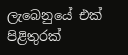ලැබෙනුයේ එක් පිළිතුරක්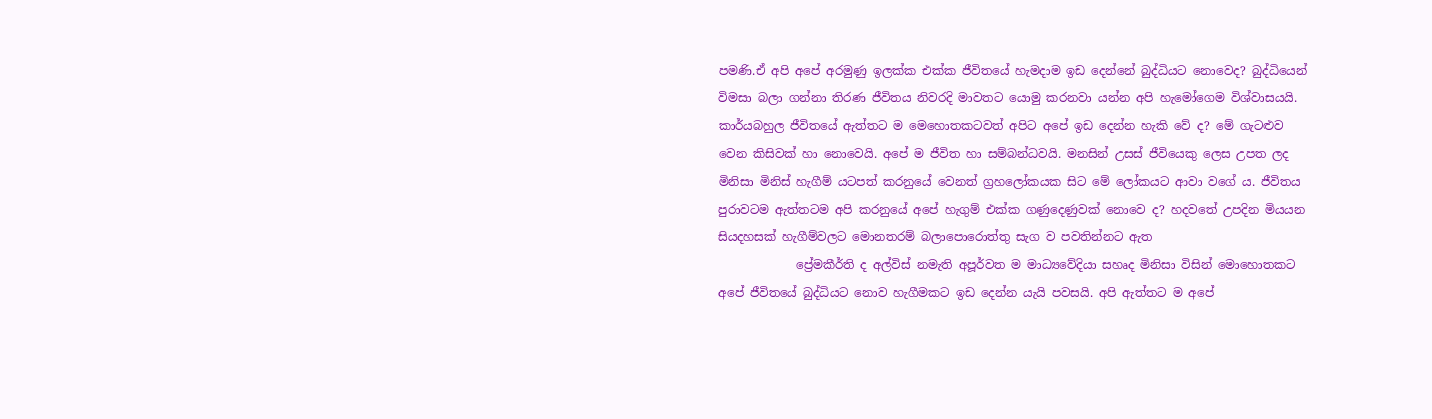පමණි.ඒ අපි අපේ අරමුණු ඉලක්ක එක්ක ජීවිතයේ හැමදාම ඉඩ දෙන්නේ බුද්ධියට නොවෙද? බුද්ධියෙන් විමසා බලා ගන්නා තිරණ ජීවිතය නිවරදි මාවතට යොමු කරනවා යන්න අපි හැමෝගෙම විශ්වාසයයි. කාර්යබහුල ජීවිතයේ ඇත්තට ම මෙහොතකටවත් අපිට අපේ ඉඩ දෙන්න හැකි වේ ද? මේ ගැටළුව වෙන කිසිවක් හා නොවෙයි. අපේ ම ජීවිත හා සම්බන්ධවයි. මනසින් උසස් ජීවියෙකු ලෙස උපත ලද මිනිසා මිනිස් හැගීම් යටපත් කරනුයේ වෙනත් ග්‍රහලෝකයක සිට මේ ලෝකයට ආවා වගේ ය. ජීවිතය පුරාවටම ඇත්තටම අපි කරනුයේ අපේ හැගුම් එක්ක ගණුදෙණුවක් නොවෙ ද? හදවතේ උපදින මියයන සියදහසක් හැගීම්වලට මොනතරම් බලාපොරොත්තු සැග ව පවතින්නට ඇත
             ප්‍රේමකීර්ති ද අල්විස් නමැති අපූර්වත ම මාධ්‍යවේදියා සහෘද මිනිසා විසින් මොහොතකට අපේ ජීවිතයේ බුද්ධියට නොව හැගීමකට ඉඩ දෙන්න යැයි පවසයි. අපි ඇත්තට ම අපේ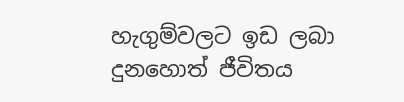හැගුම්වලට ඉඩ ලබා දුනහොත් ජීවිතය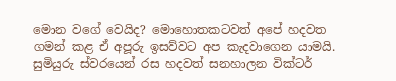මොන වගේ වෙයිද? මොහොතකටවත් අපේ හදවත ගමන් කළ ඒ අපූරු ඉසව්වට අප කැදවාගෙන යාමයි. සුමියුරු ස්වරයෙන් රස හදවත් සනහාලන වික්ටර්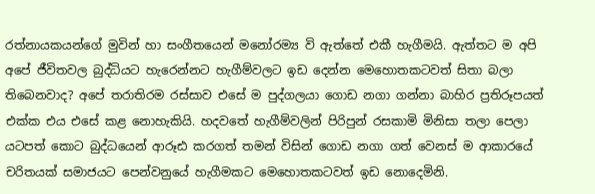රත්නායකයන්ගේ මුවින් හා සංගීතයෙන් මනෝරම්‍ය වි ඇත්තේ එකී හැගීමයි. ඇත්තට ම අපි  අපේ ජීවිතවල බුද්ධියට හැරෙන්නට හැගීම්වලට ඉඩ දෙන්න මෙහොතකටවත් සිතා බලා තිබෙනවාද? අපේ තරාතිරම රස්සාව එසේ ම පුද්ගලයා ගොඩ නගා ගන්නා බාහිර ප්‍රතිරූපයත් එක්ක එය එසේ කළ නොහැකියි. හදවතේ හැගීම්වලින් පිරිපුන් රසකාමි මිනිසා තලා පෙලා  යටපත් කොට බුද්ධයෙන් ආරූඪ කරගත් තමන් විසින් ගොඩ නගා ගත් වෙනස් ම ආකාරයේ චරිතයක් සමාජයට පෙන්වනුයේ හැගීමකට මෙහොතකටවත් ඉඩ නොදෙමිනි.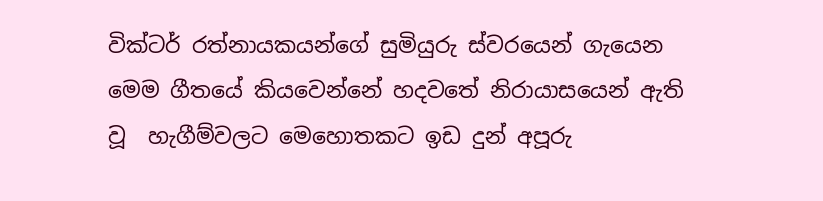වික්ටර් රත්නායකයන්ගේ සුමියුරු ස්වරයෙන් ගැයෙන මෙම ගීතයේ කියවෙන්නේ හදවතේ නිරායාසයෙන් ඇති වූ  හැගීම්වලට මෙහොතකට ඉඩ දුන් අපූරු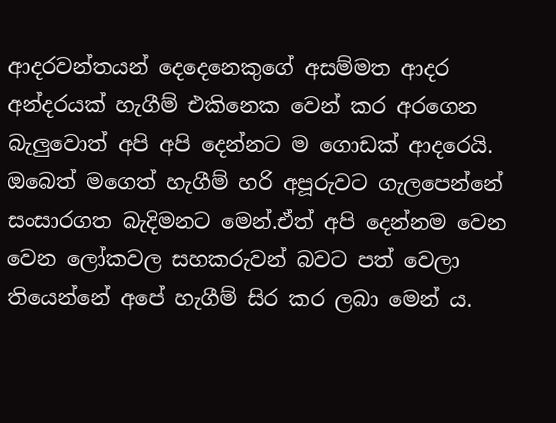ආදරවන්තයන් දෙදෙනෙකුගේ අසම්මත ආදර අන්දරයක් හැගීම් එකිනෙක වෙන් කර අරගෙන බැලුවොත් අපි අපි දෙන්නට ම ගොඩක් ආදරෙයි. ඔබෙත් මගෙත් හැගීම් හරි අපූරුවට ගැලපෙන්නේ සංසාරගත බැදිමනට මෙන්.ඒත් අපි දෙන්නම වෙන වෙන ලෝකවල සහකරුවන් බවට පත් වෙලා තියෙන්නේ අපේ හැගීම් සිර කර ලබා මෙන් ය.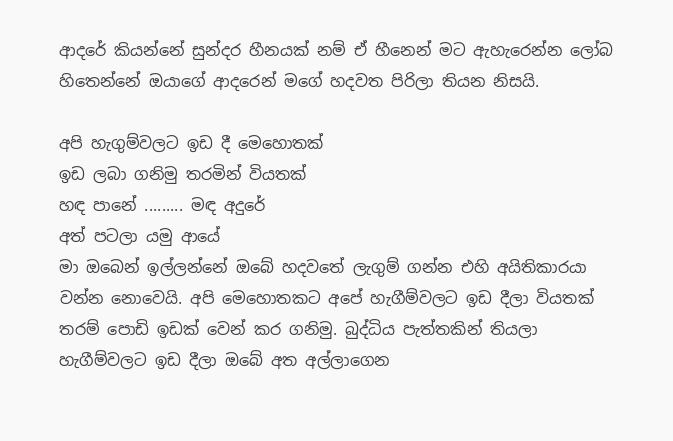ආදරේ කියන්නේ සුන්දර හීනයක් නම් ඒ හීනෙන් මට ඇහැරෙන්න ලෝබ හිතෙන්නේ ඔයාගේ ආදරෙන් මගේ හදවත පිරිලා තියන නිසයි.

අපි හැගුම්වලට ඉඩ දී මෙහොතක්
ඉඩ ලබා ගනිමු තරමින් වියතක්
හඳ පානේ ......... මඳ අදුරේ
අත් පටලා යමු ආයේ
මා ඔබෙන් ඉල්ලන්නේ ඔබේ හදවතේ ලැගුම් ගන්න එහි අයිතිකාරයා වන්න නොවෙයි. අපි මෙහොතකට අපේ හැගීම්වලට ඉඩ දීලා වියතක් තරම් පොඩි ඉඩක් වෙන් කර ගනිමු. බුද්ධිය පැත්තකින් තියලා හැගීම්වලට ඉඩ දීලා ඔබේ අත අල්ලාගෙන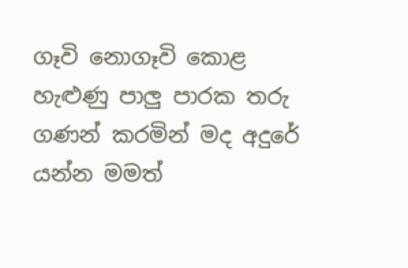ගෑවි නොගෑවි කොළ හැළුණු පාලු පාරක තරු ගණන් කරමින් මද අදුරේ යන්න මමත්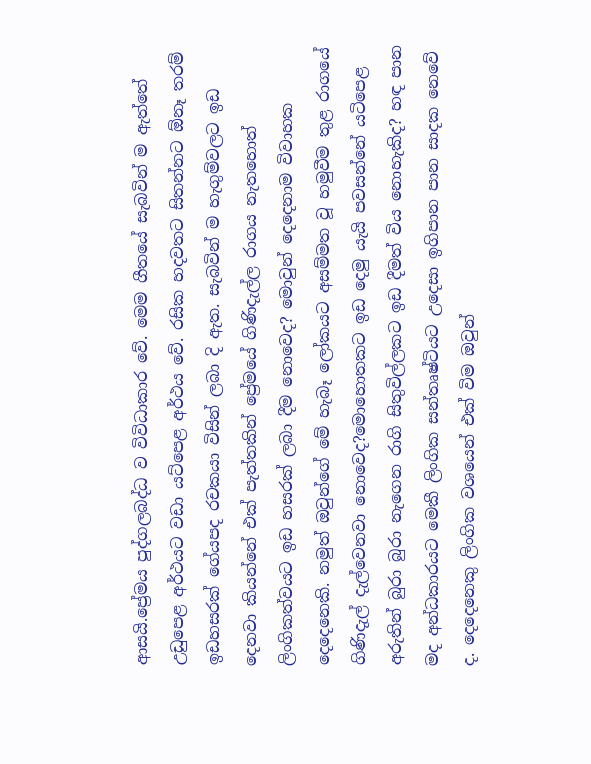ආසයි.ප්‍රේමය පුද්ගලබද්ධ ව විවිධාකාර වේ. මෙම ගීතයේ සැබවින් ම ඇත්තේ උඩුපෙළ අර්ථයට වඩා යට්පෙළ අර්ථය වේ. රසික හදවතට සිතන්නට ඕනෑ තරම් ඉඩහසරක් ගේයපද රචකයා විසින් ලබා දි ඇත. සැබවින් ම හැගුම්වලට ඉඩ දෙනවා කියන්නේ එක් පැත්තකින් ප්‍රේමයේ ගිණිදැල්ල රාගය නැතහොත් ලිංගිකත්වයට ඉඩ හසරක් ලබා දීම නොවෙද? මොවුන් දෙදෙනාම විවාහක දෙදෙනෙකි. නමුත් ඔවුන්ගේ මේ හැබෑ ලෝකයට අසම්මත වූ හමුවීම තුළ රාගයේ ගිණිදැල් දැල්වෙනවා නොවෙද?මොහොතකට ඉඩ දෙමු යැයි පවසන්නේ යටිපෙළ අරුතින් බුරා බුරා නැගෙන රාගි සිතුවිල්ලකට ඉඩ දීමත් විය නොහැකිද? හඳ පාන මද අන්ධකාරයට මෙකී ලිංගික සන්තෘෂ්ටියට උදෙසා ඉගිපාන පාන සාදක නෙවේ ද. දෙදෙනෙකු ලිංගික වශයෙන් එක් විම ඔවුන්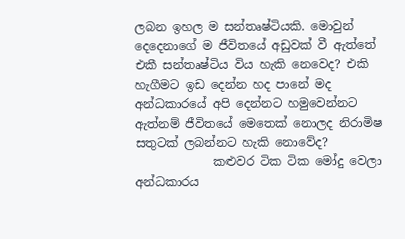ලබන ඉහල ම සන්තෘෂ්ටියකි. මොවුන් දෙදෙනාගේ ම ජීවිතයේ අඩුවක් වී ඇත්තේ එකී සන්තෘෂ්ටිය විය හැකි නෙවෙද? එකි හැගීමට ඉඩ දෙන්න හද පානේ මද අන්ධකාරයේ අපි දෙන්නට හමුවෙන්නට ඇත්නම් ජීවිතයේ මෙතෙක් නොලද නිරාමිෂ සතුටක් ලබන්නට හැකි නොවේද?
             කළුවර ටික ටික මෝදු වෙලා අන්ධකාරය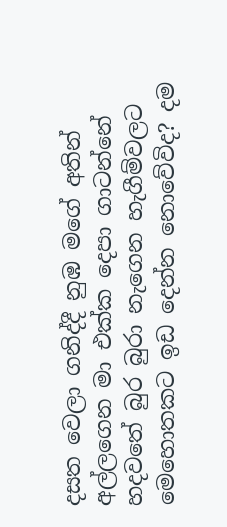දසත වෙලා ගනිද්දී නුඹ මගේ අතින් අල්ලගෙන මා එක්ක දෙපා ගාටන්නේ හදවතේ බුර බුරා නැගෙන හැගීම්වලට මෙහොතකට ඉඩ දෙන්න නොවේවිද? දම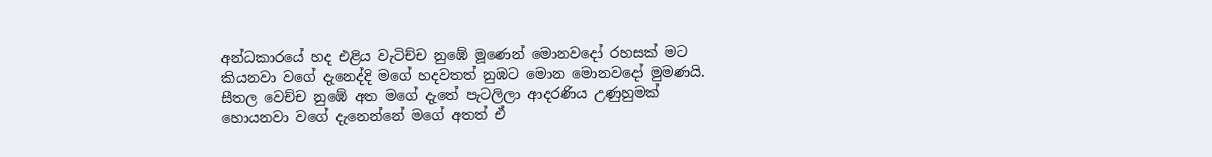අන්ධකාරයේ හද එළිය වැටිච්ච නුඹේ මූණෙන් මොනවදෝ රහසක් මට කියනවා වගේ දැනෙද්දි මගේ හදවතත් නුඹට මොන මොනවදෝ මුමණයි. සීතල වෙච්ච නුඹේ අත මගේ දැතේ පැටලිලා ආදරණිය උණුහුමක් හොයනවා වගේ දැනෙන්නේ මගේ අතත් ඒ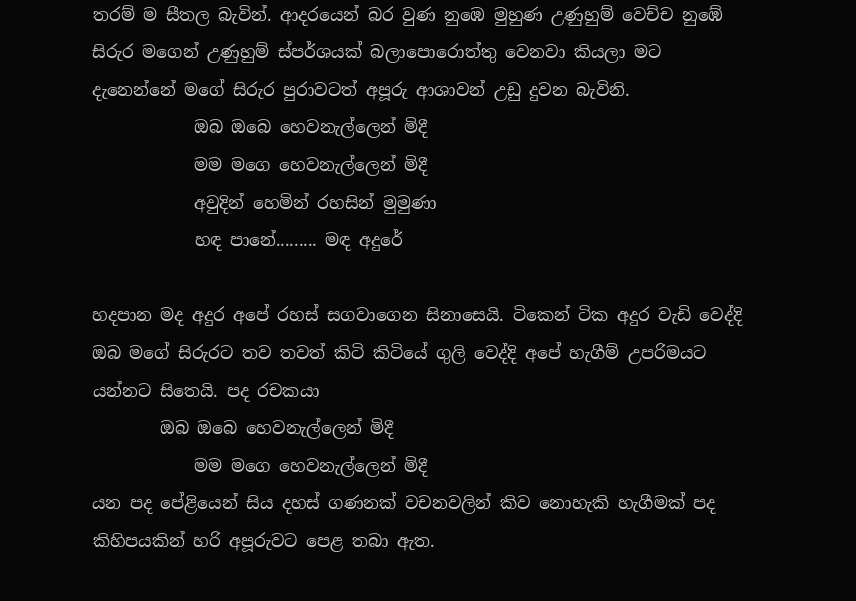තරම් ම සීතල බැවින්. ආදරයෙන් බර වුණ නුඹෙ මුහුණ උණුහුම් වෙච්ච නුඹේ සිරුර මගෙන් උණුහුම් ස්පර්ශයක් බලාපොරොත්තු වෙනවා කියලා මට දැනෙන්නේ මගේ සිරුර පුරාවටත් අපූරු ආශාවන් උඩු දුවන බැවිනි.
            ඔබ ඔබෙ හෙවනැල්ලෙන් මිදී
            මම මගෙ හෙවනැල්ලෙන් මිදී
            අවුදින් හෙමින් රහසින් මුමුණා
            හඳ පානේ......... මඳ අදුරේ

හදපාන මද අදුර අපේ රහස් සගවාගෙන සිනාසෙයි. ටිකෙන් ටික අදුර වැඩි වෙද්දි ඔබ මගේ සිරුරට තව තවත් කිටි කිටියේ ගුලි වෙද්දි අපේ හැගීම් උපරිමයට යන්නට සිතෙයි. පද රචකයා
        ඔබ ඔබෙ හෙවනැල්ලෙන් මිදී
            මම මගෙ හෙවනැල්ලෙන් මිදී
යන පද පේළියෙන් සිය දහස් ගණනක් වචනවලින් කිව නොහැකි හැගීමක් පද කිහිපයකින් හරි අපූරුවට පෙළ තබා ඇත.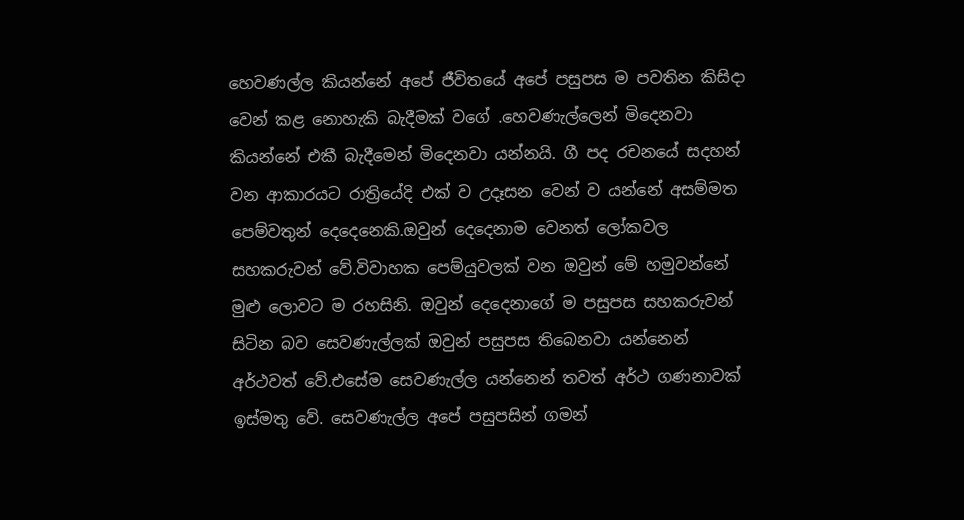හෙවණල්ල කියන්නේ අපේ ජීවිතයේ අපේ පසුපස ම පවතින කිසිදා වෙන් කළ නොහැකි බැදීමක් වගේ .හෙවණැල්ලෙන් මිදෙනවා කියන්නේ එකී බැදීමෙන් මිදෙනවා යන්නයි. ගී පද රචනයේ සදහන් වන ආකාරයට රාත්‍රියේදි එක් ව උදෑසන වෙන් ව යන්නේ අසම්මත පෙම්වතුන් දෙදෙනෙකි.ඔවුන් දෙදෙනාම වෙනත් ලෝකවල සහකරුවන් වේ.විවාහක පෙම්යුවලක් වන ඔවුන් මේ හමුවන්නේ මුළු ලොවට ම රහසිනි. ඔවුන් දෙදෙනාගේ ම පසුපස සහකරුවන් සිටින බව සෙවණැල්ලක් ඔවුන් පසුපස තිබෙනවා යන්නෙන් අර්ථවත් වේ.එසේම සෙවණැල්ල යන්නෙන් තවත් අර්ථ ගණනාවක් ඉස්මතු වේ. සෙවණැල්ල අපේ පසුපසින් ගමන්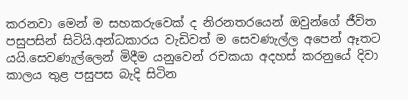කරනවා මෙන් ම සහකරුවෙක් ද නිරනතරයෙන් ඔවුන්ගේ ජීවිත පසුපසින් සිටියි.අන්ධකාරය වැඩිවත් ම සෙවණැල්ල අපෙන් ඈතට යයි.සෙවණැල්ලෙන් මිදීම යනුවෙන් රචකයා අදහස් කරනුයේ දිවා කාලය තුළ පසුපස බැදි සිටින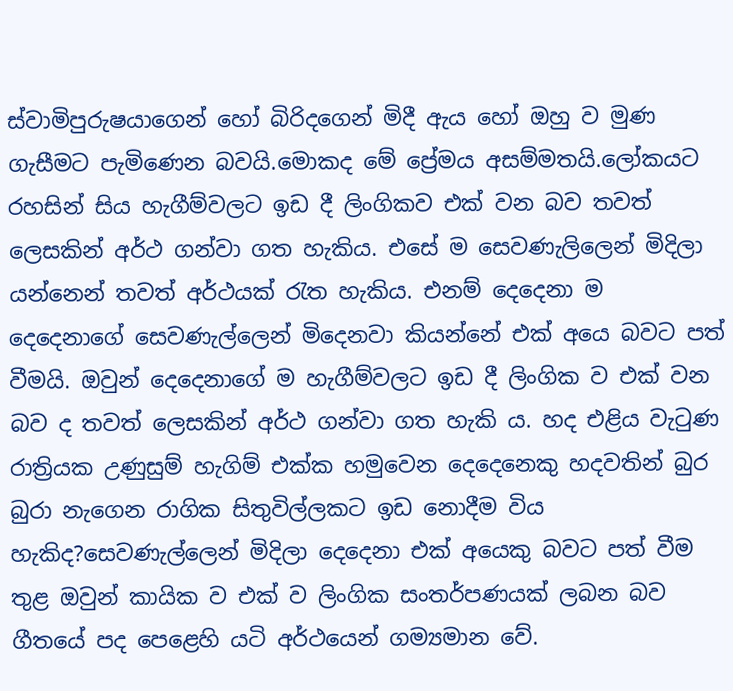ස්වාමිපුරුෂයාගෙන් හෝ බිරිදගෙන් මිදී ඇය හෝ ඔහු ව මුණ ගැසීමට පැමිණෙන බවයි.මොකද මේ ප්‍රේමය අසම්මතයි.ලෝකයට රහසින් සිය හැගීම්වලට ඉඩ දී ලිංගිකව එක් වන බව තවත් ලෙසකින් අර්ථ ගන්වා ගත හැකිය. එසේ ම සෙවණැලිලෙන් මිදිලා යන්නෙන් තවත් අර්ථයක් රැත හැකිය. එනම් දෙදෙනා ම දෙදෙනාගේ සෙවණැල්ලෙන් මිදෙනවා කියන්නේ එක් අයෙ බවට පත් වීමයි. ඔවුන් දෙදෙනාගේ ම හැගීම්වලට ඉඩ දී ලිංගික ව එක් වන බව ද තවත් ලෙසකින් අර්ථ ගන්වා ගත හැකි ය. හද එළිය වැටුණ රාත්‍රියක උණුසුම් හැගිම් එක්ක හමුවෙන දෙදෙනෙකු හදවතින් බුර බුරා නැගෙන රාගික සිතුවිල්ලකට ඉඩ නොදීම විය හැකිද?සෙවණැල්ලෙන් මිදිලා දෙදෙනා එක් අයෙකු බවට පත් වීම තුළ ඔවුන් කායික ව එක් ව ලිංගික සංතර්පණයක් ලබන බව ගීතයේ පද පෙළෙහි යටි අර්ථයෙන් ගම්‍යමාන වේ.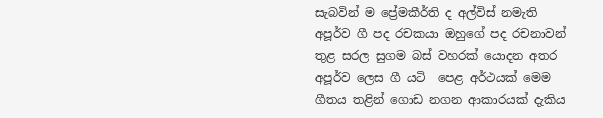සැබවින් ම ප්‍රේමකීර්ති ද අල්විස් නමැති අපූර්ව ගී පද රචකයා ඔහුගේ පද රචනාවන් තුළ සරල සුගම බස් වහරක් යොදන අතර අපූර්ව ලෙස ගී යටි  පෙළ අර්ථයක් මෙම ගීතය තළින් ගොඩ නගන ආකාරයක් දැකිය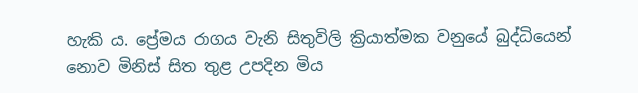හැකි ය. ප්‍රේමය රාගය වැනි සිතුවිලි ක්‍රියාත්මක වනුයේ බුද්ධියෙන් නොව මිනිස් සිත තුළ උපදින මිය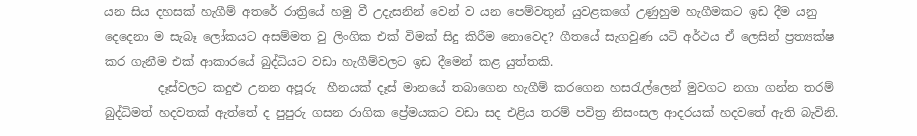යන සිය දහසක් හැගීම් අතරේ රාත්‍රියේ හමු වී උදැසනින් වෙන් ව යන පෙම්වතුන් යුවළකගේ උණුහුම හැගීමකට ඉඩ දීම යනු දෙදෙනා ම සැබෑ ලෝකයට අසම්මත වු ලිංගික එක් විමක් සිදු කිරීම නොවෙද? ගීතයේ සැගවුණ යටි අර්ථය ඒ ලෙසින් ප්‍රත්‍යක්ෂ කර ගැනීම එක් ආකාරයේ බුද්ධියට වඩා හැගීම්වලට ඉඩ දීමෙන් කළ යුත්තකි.
         දෑස්වලට කදුළු උනන අපූරු  හීනයක් දෑස් මානයේ තබාගෙන හැගීම් කරගෙන හසරැල්ලෙන් මුවගට නගා ගන්න තරම් බුද්ධිමත් හදවතක් ඇත්තේ ද පුපුරු ගසන රාගික ප්‍රේමයකට වඩා සද එළිය තරම් පවිත්‍ර නිසංසල ආදරයක් හදවතේ ඇති බැවිනි.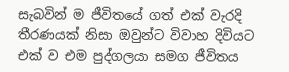සැබවින් ම ජීවිතයේ ගත් එක් වැරදි තීරණයක් නිසා ඔවුන්ට විවාහ දිවියට එක් ව එම පුද්ගලයා සමග ජීවිතය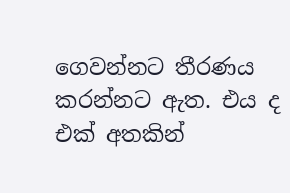ගෙවන්නට තීරණය කරන්නට ඇත. එය ද එක් අතකින්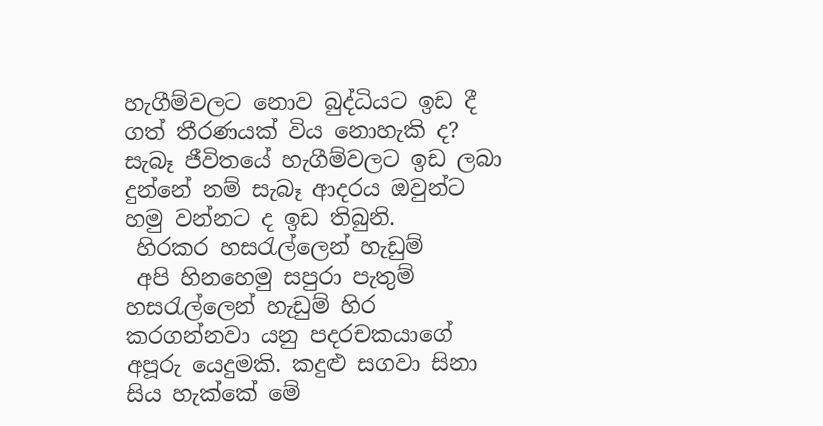හැගීම්වලට නොව බුද්ධියට ඉඩ දී ගත් තීරණයක් විය නොහැකි ද? සැබෑ ජීවිතයේ හැගීම්වලට ඉඩ ලබා දුන්නේ නම් සැබෑ ආදරය ඔවුන්ට හමු වන්නට ද ඉඩ තිබුනි.
 හිරකර හසරැල්ලෙන් හැඩුම්
 අපි හිනහෙමු සපුරා පැතුම්
හසරැල්ලෙන් හැඩුම් හිර කරගන්නවා යනු පදරචකයාගේ අපූරු යෙදුමකි. කදුළු සගවා සිනා සිය හැක්කේ මේ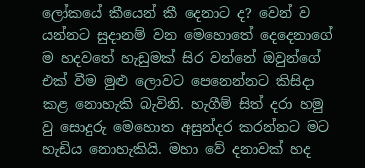ලෝකයේ කීයෙන් කී දෙනාට ද? වෙන් ව යන්නට සුදානම් වන මෙහොතේ දෙදෙනාගේ ම හදවතේ හැඩුමක් සිර වන්නේ ඔවුන්ගේ එක් වීම මුළු ලොවට පෙනෙන්නට කිසිදා කළ නොහැකි බැවිනි. හැගීම් සිත් දරා හමු වු සොදුරු මෙහොත අසුන්දර කරන්නට මට හැඩිය නොහැකියි. මහා වේ දනාවක් හද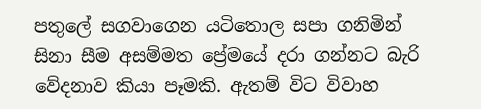පතුලේ සගවාගෙන යටිතොල සපා ගනිමින් සිනා සීම අසම්මත ප්‍රේමයේ දරා ගන්නට බැරි වේදනාව කියා පෑමකි. ඇතම් විට විවාහ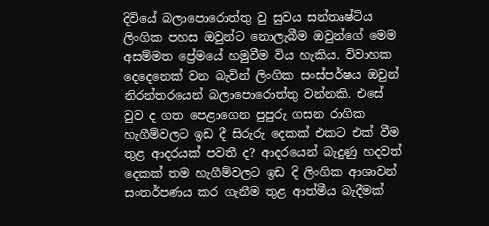දිවියේ බලාපොරොත්තු වු සුවය සන්තෘෂ්ටිය ලිංගික පහස ඔවුන්ට නොලැබීම ඔවුන්ගේ මෙම අසම්මත ප්‍රේමයේ හමුවීම විය හැකිය. විවාහක දෙදෙනෙක් වන බැවින් ලිංගික සංස්පර්ෂය ඔවුන් නිරන්තරයෙන් බලාපොරොත්තු වන්නකි. එසේ වුව ද ගත පෙළාගෙන පුපුරු ගසන රාගික හැගීම්වලට ඉඩ දී සිරුරු දෙකක් එකට එක් වීම තුළ ආදරයක් පවතී ද? ආදරයෙන් බැදුණු හදවත් දෙකක් තම හැගීම්වලට ඉඩ දි ලිංගික ආශාවන් සංතර්පණය කර ගැනීම තුළ ආත්මීය බැදීමක්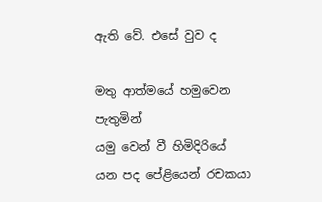ඇති වේ. එසේ වුව ද

මතු ආත්මයේ හමුවෙන පැතුමින්
යමු වෙන් වී හිමිදිරියේ
යන පද පේළියෙන් රචකයා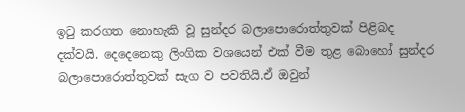ඉටු කරගත නොහැකි වූ සුන්දර බලාපොරොත්තුවක් පිළිබද දක්වයි. දෙදෙනෙකු ලිංගික වශයෙන් එක් වීම තුළ බොහෝ සුන්දර බලාපොරොත්තුවක් සැග ව පවතියි.ඒ ඔවුන්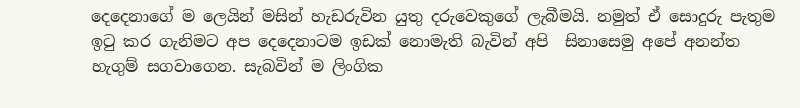දෙදෙනාගේ ම ලෙයින් මසින් හැඩරුවින යුතු දරුවෙකුගේ ලැබීමයි. නමුත් ඒ සොදුරු පැතුම ඉටු කර ගැනිමට අප දෙදෙනාටම ඉඩක් නොමැති බැවින් අපි  සිනාසෙමු අපේ අනන්ත හැගුම් සගවාගෙන. සැබවින් ම ලිංගික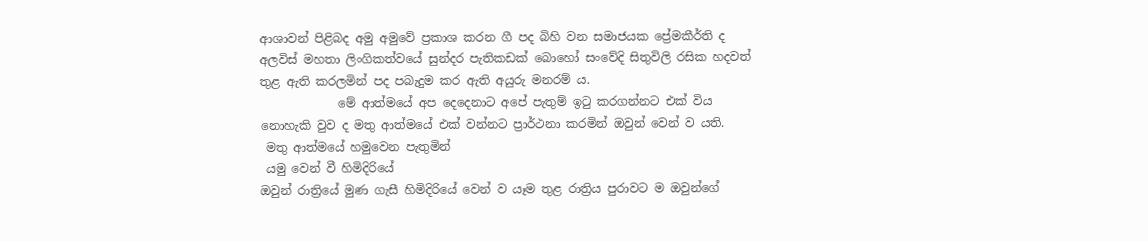ආශාවන් පිළිබද අමු අමුවේ ප්‍රකාශ කරන ගී පද බිහි වන සමාජයක ප්‍රේමකීර්ති ද අලවිස් මහතා ලිංගිකත්වයේ සුන්දර පැතිකඩක් බොහෝ සංවේදි සිතුවිලි රසික හදවත් තුළ ඇති කරලමින් පද පබැදුම කර ඇති අයුරු මනරම් ය.
             මේ ආත්මයේ අප දෙදෙනාට අපේ පැතුම් ඉටු කරගන්නට එක් විය නොහැකි වුව ද මතු ආත්මයේ එක් වන්නට ප්‍රාර්ථනා කරමින් ඔවුන් වෙන් ව යති.
 මතු ආත්මයේ හමුවෙන පැතුමින්
 යමු වෙන් වී හිමිදිරියේ
ඔවුන් රාත්‍රියේ මුණ ගැසී හිමිදිරියේ වෙන් ව යෑම තුළ රාත්‍රිය පුරාවට ම ඔවුන්ගේ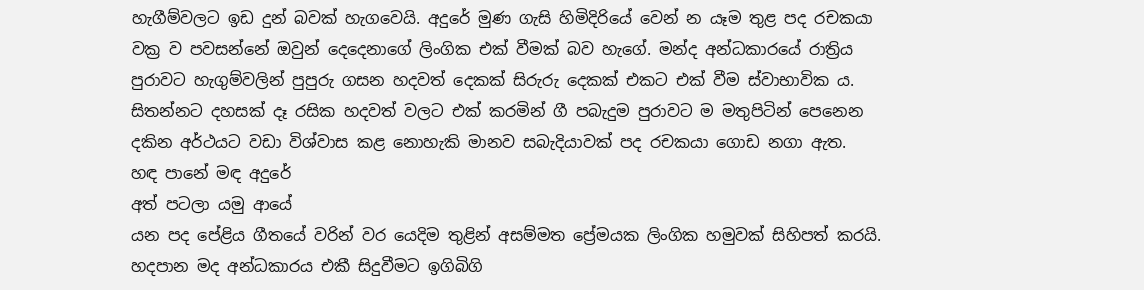හැගීම්වලට ඉඩ දුන් බවක් හැගවෙයි. අදුරේ මුණ ගැසි හිමිදිරියේ වෙන් න යෑම තුළ පද රචකයා වක්‍ර ව පවසන්නේ ඔවුන් දෙදෙනාගේ ලිංගික එක් වීමක් බව හැගේ. මන්ද අන්ධකාරයේ රාත්‍රිය පුරාවට හැගුම්වලින් පුපුරු ගසන හදවත් දෙකක් සිරුරු දෙකක් එකට එක් වීම ස්වාභාවික ය. සිතන්නට දහසක් දෑ රසික හදවත් වලට එක් කරමින් ගී පබැදුම පුරාවට ම මතුපිටින් පෙනෙන දකින අර්ථයට වඩා විශ්වාස කළ නොහැකි මානව සබැදියාවක් පද රචකයා ගොඩ නගා ඇත.
හඳ පානේ මඳ අදුරේ
අත් පටලා යමු ආයේ
යන පද පේළිය ගීතයේ වරින් වර යෙදිම තුළින් අසම්මත ප්‍රේමයක ලිංගික හමුවක් සිහිපත් කරයි. හදපාන මද අන්ධකාරය එකී සිදුවීමට ඉගිබිගි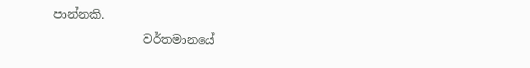පාන්නකි.
               වර්තමානයේ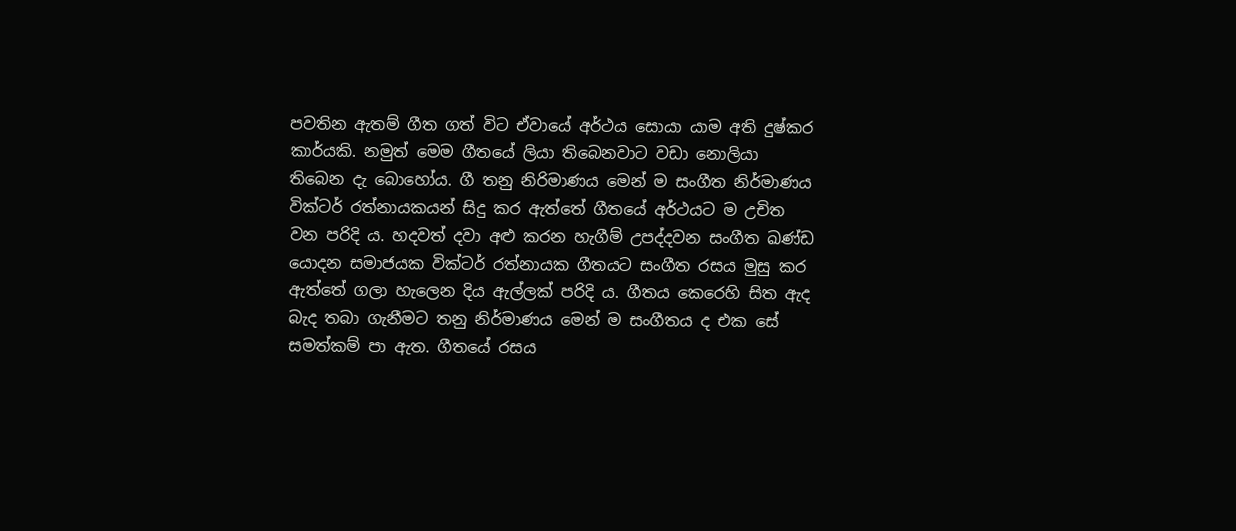පවතින ඇතම් ගීත ගත් විට ඒවායේ අර්ථය සොයා යාම අති දුෂ්කර කාර්යකි. නමුත් මෙම ගීතයේ ලියා තිබෙනවාට වඩා නොලියා තිබෙන දැ බොහෝය. ගී තනු නිරිමාණය මෙන් ම සංගීත නිර්මාණය වික්ටර් රත්නායකයන් සිදු කර ඇත්තේ ගීතයේ අර්ථයට ම උචිත වන පරිදි ය. හදවත් දවා අළු කරන හැගීම් උපද්දවන සංගීත ඛණ්ඩ යොදන සමාජයක වික්ටර් රත්නායක ගීතයට සංගීත රසය මුසු කර ඇත්තේ ගලා හැලෙන දිය ඇල්ලක් පරිදි ය. ගීතය කෙරෙහි සිත ඇද බැද තබා ගැනීමට තනු නිර්මාණය මෙන් ම සංගීතය ද එක සේ සමත්කම් පා ඇත. ගීතයේ රසය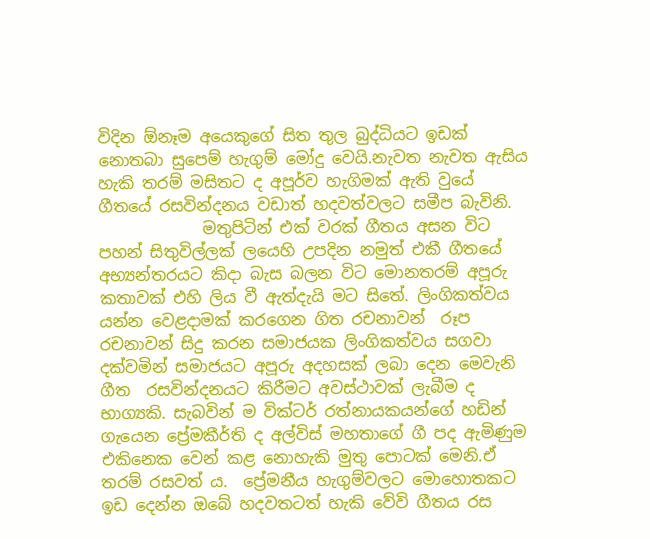විදින ඕනෑම අයෙකුගේ සිත තුල බුද්ධියට ඉඩක් නොතබා සුපෙම් හැගුම් මෝදු වෙයි.නැවත නැවත ඇසිය හැකි තරම් මසිතට ද අපූර්ව හැගිමක් ඇති වුයේ ගීතයේ රසවින්දනය වඩාත් හදවත්වලට සමීප බැවිනි.
             මතුපිටින් එක් වරක් ගීතය අසන විට පහන් සිතුවිල්ලක් ලයෙහි උපදින නමුත් එකී ගීතයේ අභ්‍යන්තරයට කිදා බැස බලන විට මොනතරම් අපූරු කතාවක් එහි ලිය වී ඇත්දැයි මට සිතේ. ලිංගිකත්වය යන්න වෙළදාමක් කරගෙන ගිත රචනාවන්  රූප රචනාවන් සිදු කරන සමාජයක ලිංගිකත්වය සගවා දක්වමින් සමාජයට අපූරු අදහසක් ලබා දෙන මෙවැනි ගීත  රසවින්දනයට කිරීමට අවස්ථාවක් ලැබීම ද භාග්‍යකි. සැබවින් ම වික්ටර් රත්නායකයන්ගේ හඩින් ගැයෙන ප්‍රේමකීර්ති ද අල්විස් මහතාගේ ගී පද ඇමිණුම එකිනෙක වෙන් කළ නොහැකි මුතු පොටක් මෙනි.ඒ තරම් රසවත් ය.  ප්‍රේමනීය හැගුම්වලට මොහොතකට ඉඩ දෙන්න ඔබේ හදවතටත් හැකි වේවි ගීතය රස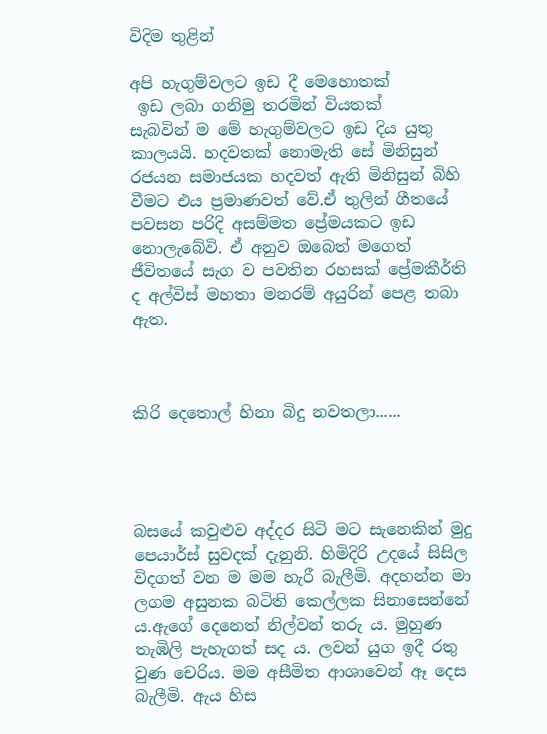විදිම තුළින්

අපි හැගුම්වලට ඉඩ දී මෙහොතක්
 ඉඩ ලබා ගනිමු තරමින් වියතක්
සැබවින් ම මේ හැගුම්වලට ඉඩ දිය යුතු කාලයයි. හදවතක් නොමැති සේ මිනිසුන් රජයන සමාජයක හදවත් ඇති මිනිසුන් බිහි වීමට එය ප්‍රමාණවත් වේ.ඒ තුලින් ගීතයේ පවසන පරිදි අසම්මත ප්‍රේමයකට ඉඩ නොලැබේවි. ඒ අනුව ඔබෙත් මගෙත් ජීවිතයේ සැග ව පවතින රහසක් ප්‍රේමකීර්ති ද අල්විස් මහතා මනරම් අයුරින් පෙළ තබා ඇත.



කිරි දෙතොල් හිනා බිදු නවතලා......




බසයේ කවුළුව අද්දර සිටි මට සැනෙකින් මුදු පෙයාර්ස් සුවදක් දැනුනි. හිමිදිරි උදයේ සිසිල විදගත් වන ම මම හැරී බැලීමි. අදහන්න මා ලගම අසුනක බටිති කෙල්ලක සිනාසෙන්නේ ය.ඇගේ දෙනෙත් නිල්වන් තරු ය. මුහුණ තැඹිලි පැහැගත් සද ය. ලවන් යුග ඉදී රතු වුණ චෙරිය. මම අසීමිත ආශාවෙන් ඈ දෙස බැලීමි. ඇය හිස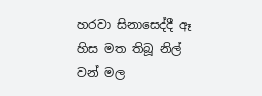හරවා සිනාසෙද්දී ඈ හිස මත තිබූ නිල් වන් මල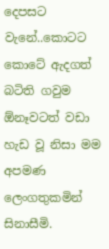දෙපසට වැනේ..කොටට කොටේ ඇදගත් බටිති ගවුම  ඕනෑවටත් වඩා හැඩ වූ නිසා මම අපමණ ලෙංගතුකමින් සිනාසීමි.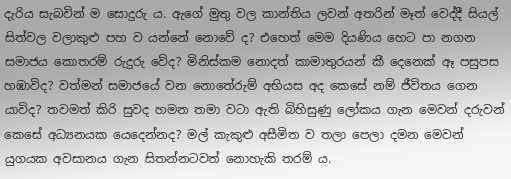දැරිය සැබවින් ම සොදුරු ය. ඇගේ මුතු වල කාන්තිය ලවන් අතරින් මෑත් වෙද්දී සියල් සිත්වල වලාකුළු පහ ව යන්නේ නොවේ ද? එහෙත් මෙම දියණිය හෙට පා නගන සමාජය කොතරම් රුදුරු වේද? මිනිස්කම නොදත් කාමාතුරයන් කී දෙනෙක් ඈ පසුපස හඹාවිද? වත්මන් සමාජයේ වන නොතේරුම් අභියස අද කෙසේ නම් ජීවිතය ගෙන යාවිද? තවමත් කිරි සුවද හමන තමා වටා ඇති බිහිසුණු ලෝකය ගැන මෙවන් දරුවන් කෙසේ අධ්‍යනයක යෙදෙන්නද? මල් කැකුළු අසීමිත ව තලා පෙලා දමන මෙවන් යුගයක අවසානය ගැන සිතන්නටවත් නොහැකි තරම් ය.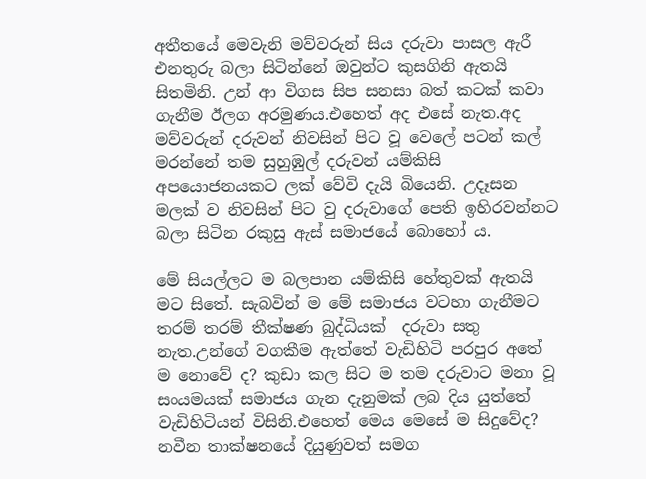අතීතයේ මෙවැනි මව්වරුන් සිය දරුවා පාසල ඇරී එනතුරු බලා සිටින්නේ ඔවුන්ට කුසගිනි ඇතයි සිතමිනි. උන් ආ විගස සිප සනසා බත් කටක් කවා ගැනීම ඊලග අරමුණය.එහෙත් අද එසේ නැත.අද මව්වරුන් දරුවන් නිවසින් පිට වූ වෙලේ පටන් කල් මරන්නේ තම සුහුඹුල් දරුවන් යම්කිසි අපයොජනයකට ලක් වේවි දැයි බියෙනි. උදෑසන මලක් ව නිවසින් පිට වු දරුවාගේ පෙති ඉහිරවන්නට බලා සිටින රකුසු ඇස් සමාජයේ බොහෝ ය.

මේ සියල්ලට ම බලපාන යම්කිසි හේතුවක් ඇතයි මට සිතේ. සැබවින් ම මේ සමාජය වටහා ගැනීමට තරම් තරම් තීක්ෂණ බුද්ධියක්  දරුවා සතු නැත.උන්ගේ වගකීම ඇත්තේ වැඩිහිටි පරපුර අතේ ම නොවේ ද? කුඩා කල සිට ම තම දරුවාට මනා වූ සංයමයක් සමාජය ගැන දැනුමක් ලබ දිය යුත්තේ වැඩිහිටියන් විසිනි.එහෙත් මෙය මෙසේ ම සිදුවේද? නවීන තාක්ෂනයේ දියුණුවත් සමග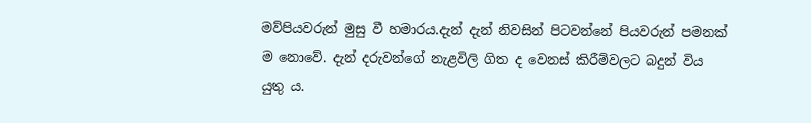මව්පියවරුන් මුසු වී හමාරය.දැන් දැන් නිවසින් පිටවන්නේ පියවරුන් පමනක් ම නොවේ. දැන් දරුවන්ගේ නැළවිලි ගිත ද වෙනස් කිරීම්වලට බදුන් විය යුතු ය.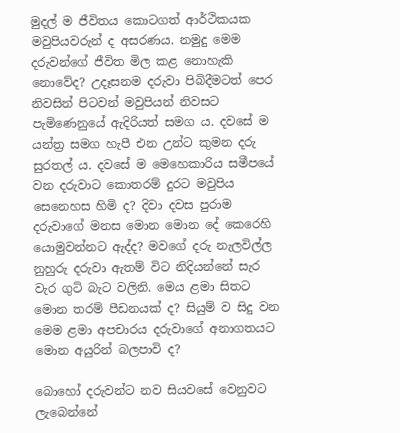මුදල් ම ජීවිතය කොටගත් ආර්ථිකයක මවුපියවරුන් ද අසරණය. නමුදු මෙම දරුවන්ගේ ජීවිත මිල කළ නොහැකි නොවේද? උදෑසනම දරුවා පිබිදීමටත් පෙර නිවසින් පිටවන් මවුපියන් නිවසට පැමිණෙනුයේ ඇදිරියත් සමග ය. දවසේ ම යන්ත්‍ර සමග හැපී එන උන්ට කුමන දරු සුරතල් ය. දවසේ ම මෙහෙකාරිය සමීපයේ වන දරුවාට කොතරම් දුරට මවුපිය සෙනෙහස හිමි ද? දිවා දවස පුරාම දරුවාගේ මනස මොන මොන දේ කෙරෙහි යොමුවන්නට ඇද්ද? මවගේ දරු නැලවිල්ල නුහුරු දරුවා ඇතම් විට නිදියන්නේ සැර වැර ගුටි බැට වලිනි. මෙය ළමා සිතට මොන තරම් පීඩනයක් ද? සියුම් ව සිදු වන මෙම ළමා අපචාරය දරුවාගේ අනාගතයට මොන අයුරින් බලපාවි ද?

බොහෝ දරුවන්ට නව සියවසේ වෙනුවට ලැබෙන්නේ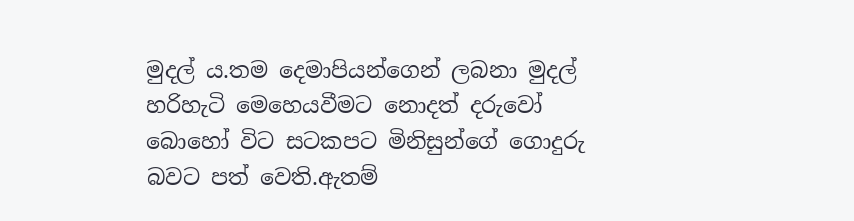මුදල් ය.තම දෙමාපියන්ගෙන් ලබනා මුදල් හරිහැටි මෙහෙයවීමට නොදත් දරුවෝ බොහෝ විට සටකපට මිනිසුන්ගේ ගොදුරු බවට පත් වෙති.ඇතම්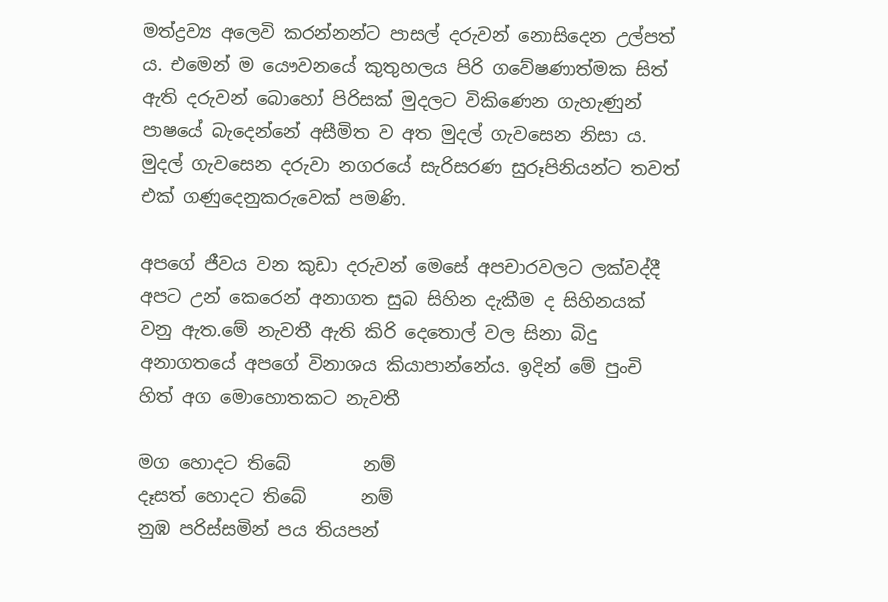මත්ද්‍රව්‍ය අලෙවි කරන්නන්ට පාසල් දරුවන් නොසිදෙන උල්පත් ය. එමෙන් ම යෞවනයේ කුතුහලය පිරි ගවේෂණාත්මක සිත් ඇති දරුවන් බොහෝ පිරිසක් මුදලට විකිණෙන ගැහැණුන් පාෂයේ බැදෙන්නේ අසීමිත ව අත මුදල් ගැවසෙන නිසා ය. මුදල් ගැවසෙන දරුවා නගරයේ සැරිසරණ සුරූපිනියන්ට තවත් එක් ගණුදෙනුකරුවෙක් පමණි.

අපගේ ජීවය වන කුඩා දරුවන් මෙසේ අපචාරවලට ලක්වද්දී අපට උන් කෙරෙන් අනාගත සුබ සිහින දැකීම ද සිහිනයක් වනු ඇත.මේ නැවතී ඇති කිරි දෙතොල් වල සිනා බිදු අනාගතයේ අපගේ විනාශය කියාපාන්නේය. ඉදින් මේ පුංචි හිත් අග මොහොතකට නැවතී

මග හොදට තිබේ        නම්
දෑසත් හොදට තිබේ      නම්
නුඹ පරිස්සමින් පය තියපන්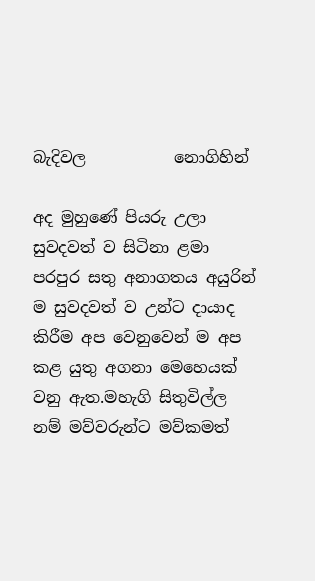බැදිවල           නොගිහින්

අද මුහුණේ පියරු උලා සුවදවත් ව සිටිනා ළමා පරපුර සතු අනාගතය අයුරින් ම සුවදවත් ව උන්ට දායාද කිරීම අප වෙනුවෙන් ම අප කළ යුතු අගනා මෙහෙයක් වනු ඇත.මහැගි සිතුවිල්ල නම් මව්වරුන්ට මව්කමත්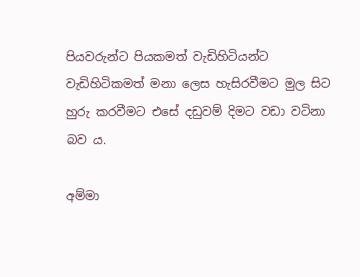පියවරුන්ට පියකමත් වැඩිහිටියන්ට වැඩිහිටිකමත් මනා ලෙස හැසිරවීමට මුල සිට හුරු කරවීමට එසේ දඩුවම් දිමට වඩා වටිනා බව ය.

අම්මා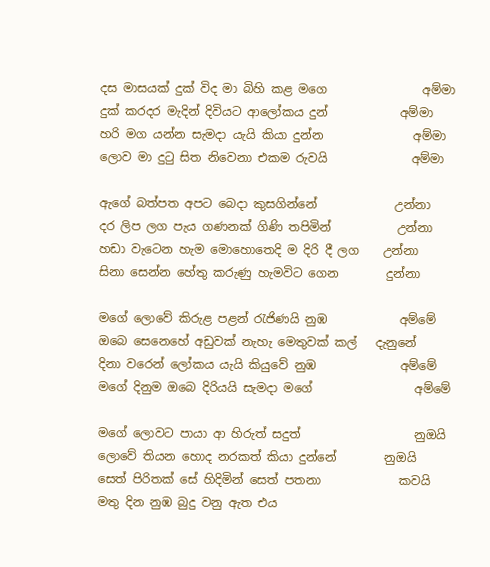දස මාසයක් දුක් විද මා බිහි කළ මගෙ                අම්මා
දුක් කරදර මැදින් දිවියට ආලෝකය දුන්            අම්මා
හරි මග යන්න සැමදා යැයි කියා දුන්න               අම්මා
ලොව මා දුටු සිත නිවෙනා එකම රුවයි              අම්මා

ඇගේ බත්පත අපට බෙදා කුසගින්නේ             උන්නා
දර ලිප ලග පැය ගණනක් ගිණි තපිමින්           උන්නා
හඩා වැටෙන හැම මොහොතෙදි ම දිරි දී ලග    උන්නා
සිනා සෙන්න හේතු කරුණු හැමවිට ගෙන        දුන්නා

මගේ ලොවේ කිරුළ පළන් රැජිණයි නුඹ            අම්මේ
ඔබෙ සෙනෙහේ අඩුවක් නැහැ මෙතුවක් කල්   දැනුනේ
දිනා වරෙන් ලෝකය යැයි කියුවේ නුඹ              අම්මේ
මගේ දිනුම ඔබෙ දිරියයි සැමදා මගේ                 අම්මේ

මගේ ලොවට පායා ආ හිරුත් සදුත්                   නුඔයි
ලොවේ තියන හොද නරකත් කියා දුන්නේ        නුඔයි
සෙත් පිරිතක් සේ හිදිමින් සෙත් පතනා             කවයි
මතු දින නුඹ බුදු වනු ඇත එය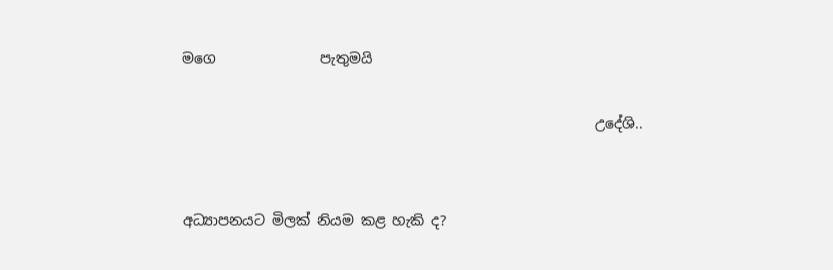මගෙ               පැතුමයි

                                                           උදේශි..


අධ්‍යාපනයට මිලක් නියම කළ හැකි ද?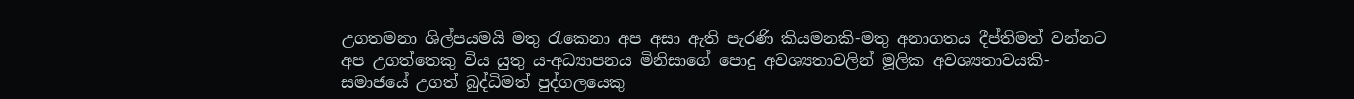උගතමනා ශිල්පයමයි මතු රැකෙනා අප අසා ඇති පැරණි කියමනකි-මතු අනාගතය දීප්තිමත් වන්නට අප උගත්තෙකු විය යුතු ය-අධ්‍යාපනය මිනිසාගේ පොදු අවශ්‍යතාවලින් මූලික අවශ්‍යතාවයකි-සමාජයේ උගත් බුද්ධිමත් පුද්ගලයෙකු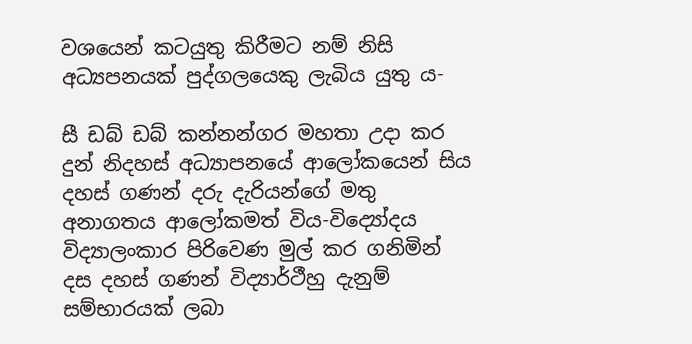වශයෙන් කටයුතු කිරීමට නම් නිසි අධ්‍යපනයක් පුද්ගලයෙකු ලැබිය යුතු ය-

සී ඩබ් ඩබ් කන්නන්ගර මහතා උදා කර දුන් නිදහස් අධ්‍යාපනයේ ආලෝකයෙන් සිය දහස් ගණන් දරු දැරියන්ගේ මතු අනාගතය ආලෝකමත් විය-විද්‍යෝදය විද්‍යාලංකාර පිරිවෙණ මුල් කර ගනිමින් දස දහස් ගණන් විද්‍යාර්ථීහු දැනුම් සම්භාරයක් ලබා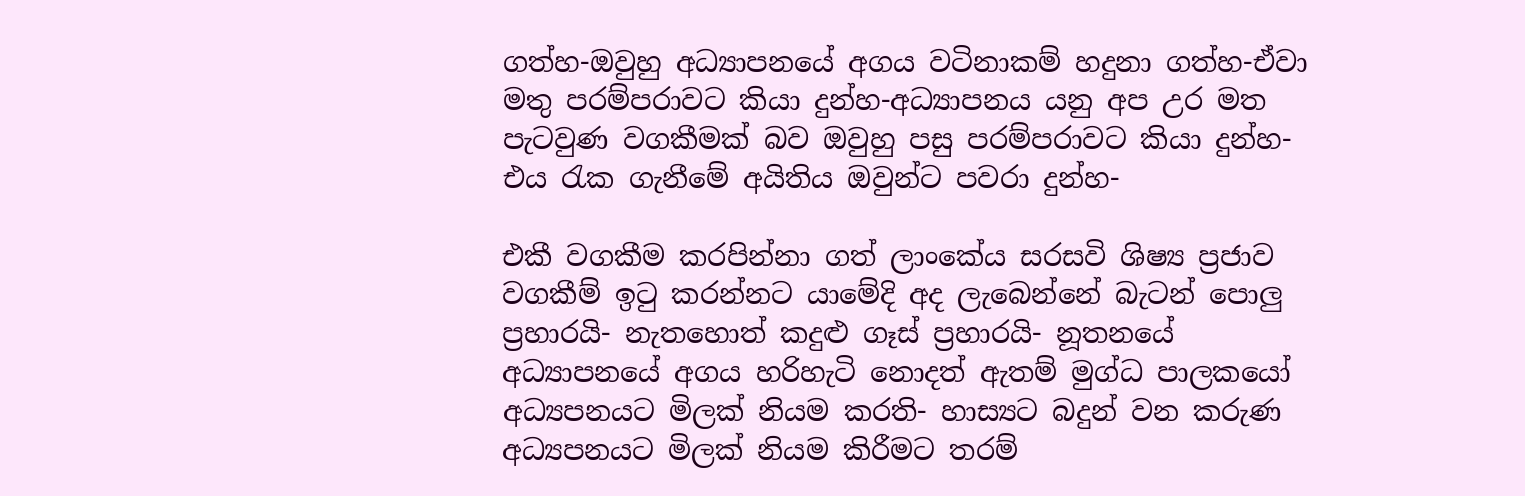ගත්හ-ඔවුහු අධ්‍යාපනයේ අගය වටිනාකම් හදුනා ගත්හ-ඒවා මතු පරම්පරාවට කියා දුන්හ-අධ්‍යාපනය යනු අප උර මත පැටවුණ වගකීමක් බව ඔවුහු පසු පරම්පරාවට කියා දුන්හ-එය රැක ගැනීමේ අයිතිය ඔවුන්ට පවරා දුන්හ-

එකී වගකීම කරපින්නා ගත් ලාංකේය සරසවි ශිෂ්‍ය ප්‍රජාව වගකීම් ඉටු කරන්නට යාමේදි අද ලැබෙන්නේ බැටන් පොලු ප්‍රහාරයි- නැතහොත් කදුළු ගෑස් ප්‍රහාරයි- නූතනයේ අධ්‍යාපනයේ අගය හරිහැටි නොදත් ඇතම් මුග්ධ පාලකයෝ අධ්‍යපනයට මිලක් නියම කරති- හාස්‍යට බදුන් වන කරුණ අධ්‍යපනයට මිලක් නියම කිරීමට තරම්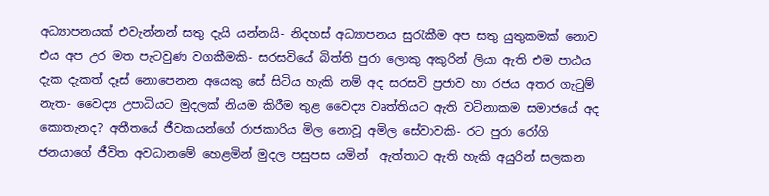අධ්‍යාපනයක් එවැන්නන් සතු දැයි යන්නයි- නිදහස් අධ්‍යාපනය සුරැකීම අප සතු යුතුකමක් නොව එය අප උර මත පැටවුණ වගකීමකි- සරසවියේ බිත්ති පුරා ලොකු අකුරින් ලියා ඇති එම පාඨය දැක දැකත් දෑස් නොපෙනන අයෙකු සේ සිටිය හැකි නම් අද සරසවි ප්‍රජාව හා රජය අතර ගැටුම් නැත- වෛද්‍ය උපාධියට මුදලක් නියම කිරීම තුළ වෛද්‍ය වෘත්තියට ඇති වටිනාකම සමාජයේ අද කොතැනද? අතීතයේ ජීවකයන්ගේ රාජකාරිය මිල නොවූ අමිල සේවාවකි- රට පුරා රෝගි ජනයාගේ ජීවිත අවධානමේ හෙළමින් මුදල පසුපස යමින්  ඇත්තාට ඇති හැකි අයුරින් සලකන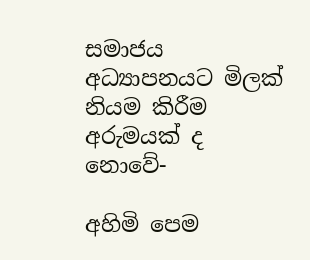සමාජය අධ්‍යාපනයට මිලක් නියම කිරීම අරුමයක් ද නොවේ-

අහිමි පෙම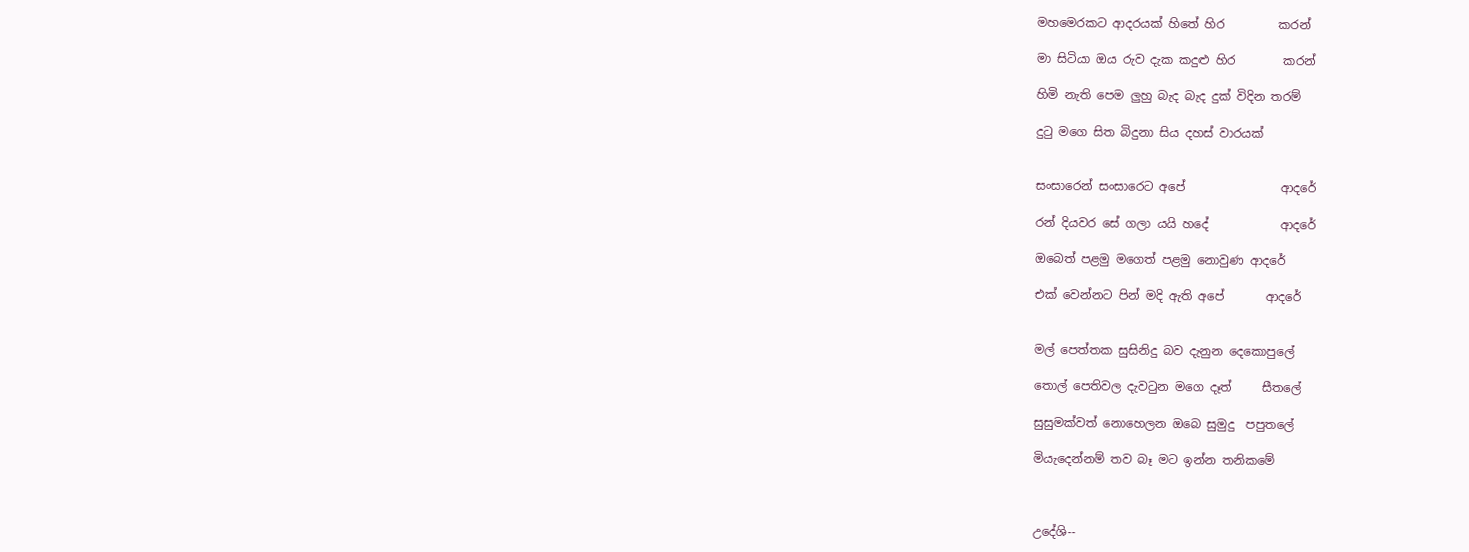මහමෙරකට ආදරයක් හිතේ හිර         කරන්

මා සිටියා ඔය රුව දැක කදුළු හිර        කරන්

හිමි නැති පෙම ලුහු බැද බැද දුක් විදින තරම්

දුටු මගෙ සිත බිදුනා සිය දහස් වාරයක්


සංසාරෙන් සංසාරෙට අපේ                ආදරේ

රන් දියවර සේ ගලා යයි හදේ            ආදරේ

ඔබෙත් පළමු මගෙත් පළමු නොවුණ ආදරේ

එක් වෙන්නට පින් මදි ඇති අපේ       ආදරේ


මල් පෙත්තක සුසිනිදු බව දැනුන දෙකොපුලේ

තොල් පෙතිවල දැවටුන මගෙ දෑත්     සීතලේ

සුසුමක්වත් නොහෙලන ඔබෙ සුමුදු  පපුතලේ

මියැදෙන්නම් තව බෑ මට ඉන්න තනිකමේ



උදේශි--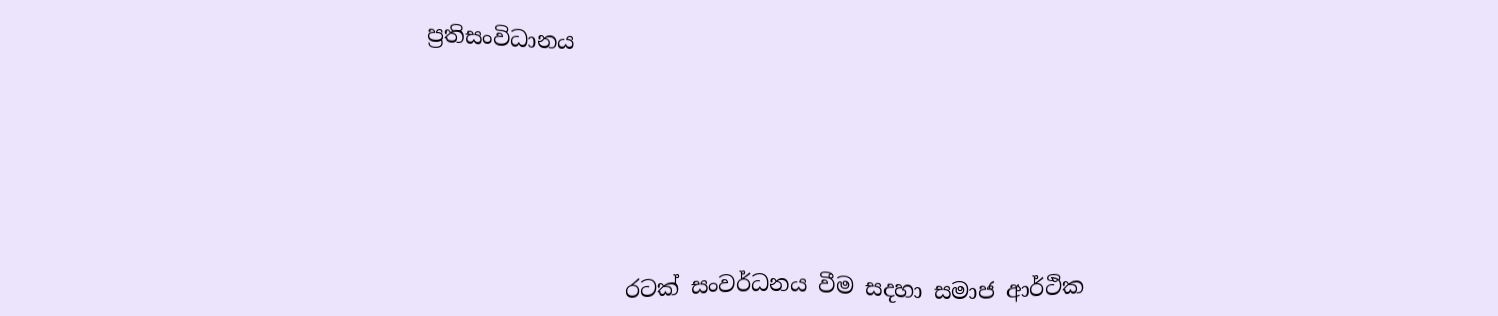ප්‍රතිසංවිධානය






                  රටක් සංවර්ධනය වීම සදහා සමාජ ආර්ථික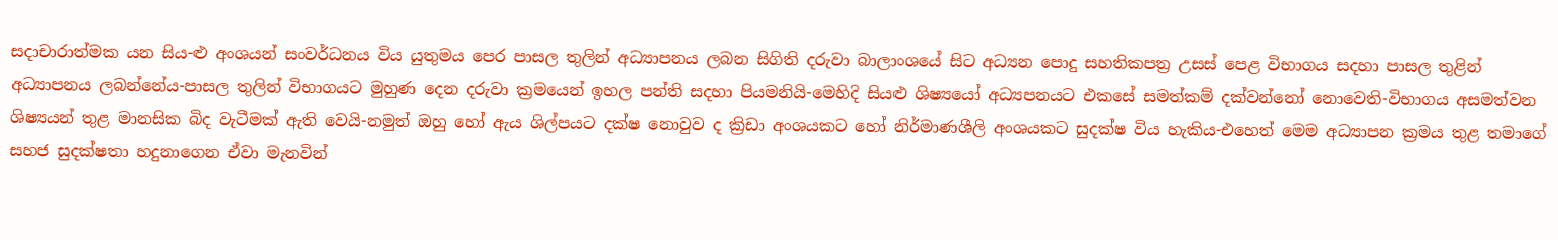සදාචාරාත්මක යන සිය-ළු අංශයන් සංවර්ධනය විය යුතුමය පෙර පාසල තුලින් අධ්‍යාපනය ලබන සිගිති දරුවා බාලාංශයේ සිට අධ්‍යන පොදු සහතිකපත්‍ර උසස් පෙළ විභාගය සදහා පාසල තුළින් අධ්‍යාපනය ලබන්නේය-පාසල තුලින් විභාගයට මුහුණ දෙන දරුවා ක්‍රමයෙන් ඉහල පන්ති සදහා පියමනියි-මෙහිදි සියළු ශිෂ්‍යයෝ අධ්‍යපනයට එකසේ සමත්කම් දක්වන්නෝ නොවෙති-විභාගය අසමත්වන ශිෂ්‍යයන් තුළ මානසික බිද වැටීමක් ඇති වෙයි-නමුත් ඔහු හෝ ඇය ශිල්පයට දක්ෂ නොවුව ද ක්‍රිඩා අංශයකට හෝ නිර්මාණශීලි අංශයකට සුදක්ෂ විය හැකිය-එහෙත් මෙම අධ්‍යාපන ක්‍රමය තුළ තමාගේ සහජ සුදක්ෂතා හදුනාගෙන ඒවා මැනවින්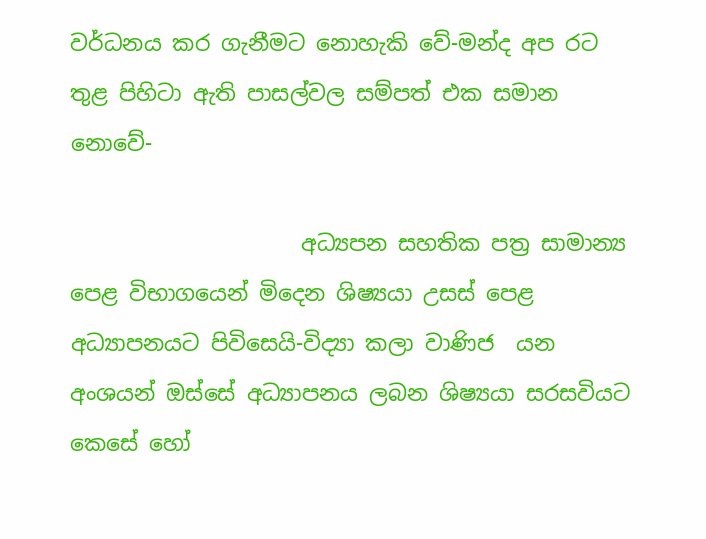වර්ධනය කර ගැනීමට නොහැකි වේ-මන්ද අප රට තුළ පිහිටා ඇති පාසල්වල සම්පත් එක සමාන නොවේ-

                     අධ්‍යපන සහතික පත්‍ර සාමාන්‍ය පෙළ විභාගයෙන් මිදෙන ශිෂ්‍යයා උසස් පෙළ අධ්‍යාපනයට පිවිසෙයි-විද්‍යා කලා වාණිජ  යන අංශයන් ඔස්සේ අධ්‍යාපනය ලබන ශිෂ්‍යයා සරසවියට කෙසේ හෝ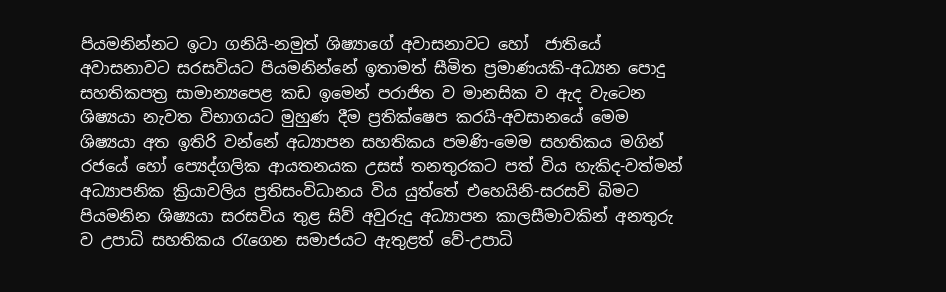පියමනින්නට ඉටා ගනියි-නමුත් ශිෂ්‍යාගේ අවාසනාවට හෝ  ජාතියේ අවාසනාවට සරසවියට පියමනින්නේ ඉතාමත් සීමිත ප්‍රමාණයකි-අධ්‍යන පොදු සහතිකපත්‍ර සාමාන්‍යපෙළ කඩ ඉමෙන් පරාජිත ව මානසික ව ඇද වැටෙන ශිෂ්‍යයා නැවත විභාගයට මුහුණ දීම ප්‍රතික්ෂෙප කරයි-අවසානයේ මෙම ශිෂ්‍යයා අත ඉතිරි වන්නේ අධ්‍යාපන සහතිකය පමණි-මෙම සහතිකය මගින් රජයේ හෝ ප්‍යෙද්ගලික ආයතනයක උසස් තනතුරකට පත් විය හැකිද-වත්මන් අධ්‍යාපනික ක්‍රියාවලිය ප්‍රතිසංවිධානය විය යුත්තේ එහෙයිනි-සරසවි බිමට පියමනින ශිෂ්‍යයා සරසවිය තුළ සිව් අවුරුදු අධ්‍යාපන කාලසීමාවකින් අනතුරු ව උපාධි සහතිකය රැගෙන සමාජයට ඇතුළත් වේ-උපාධි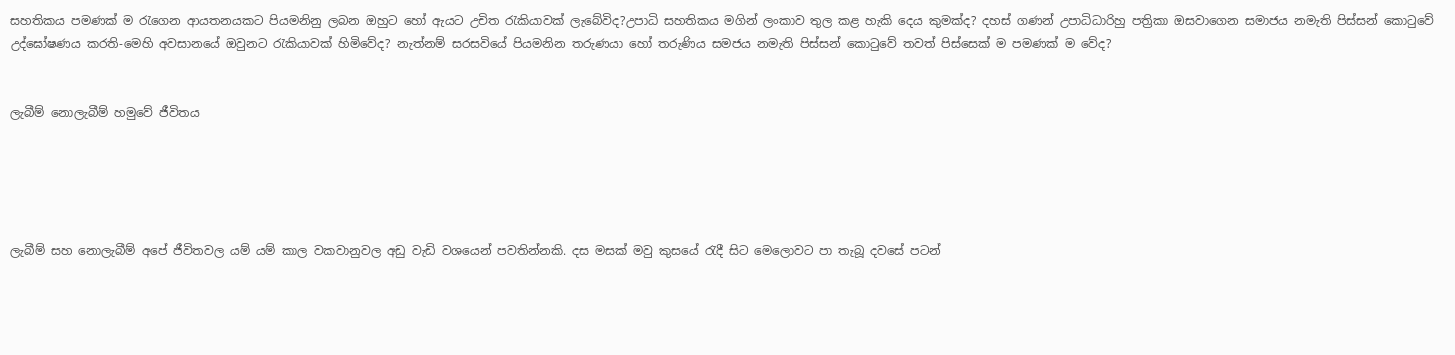සහතිකය පමණක් ම රැගෙන ආයතනයකට පියමනිනු ලබන ඔහුට හෝ ඇයට උචිත රැකියාවක් ලැබේවිද?උපාධි සහතිකය මගින් ලංකාව තුල කළ හැකි දෙය කුමක්ද? දහස් ගණන් උපාධිධාරිහු පත්‍රිකා ඔසවාගෙන සමාජය නමැති පිස්සන් කොටුවේ උද්ඝෝෂණය කරති-මෙහි අවසානයේ ඔවුනට රැකියාවක් හිමිවේද? නැත්නම් සරසවියේ පියමනින තරුණයා හෝ තරුණිය සමජය නමැති පිස්සන් කොටුවේ තවත් පිස්සෙක් ම පමණක් ම වේද?


ලැබීම් නොලැබීම් හමුවේ ජීවිතය





ලැබීම් සහ නොලැබීම් අපේ ජීවිතවල යම් යම් කාල වකවානුවල අඩු වැඩි වශයෙන් පවතින්නකි. දස මසක් මවු කුසයේ රැදී සිට මෙලොවට පා තැබූ දවසේ පටන්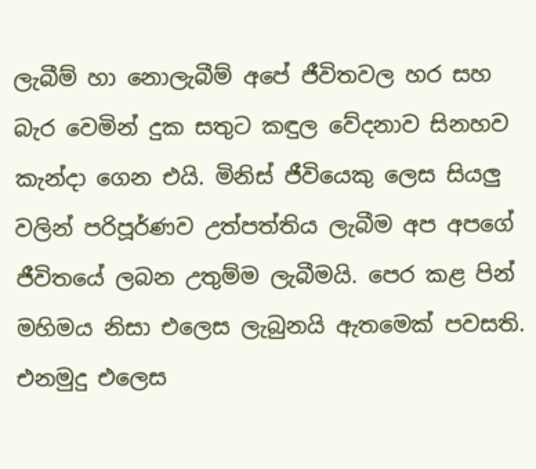ලැබීම් හා නොලැබීම් අපේ ජීවිතවල හර සහ බැර වෙමින් දුක සතුට කඳුල වේදනාව සිනහව කැන්දා ගෙන එයි. මිනිස් ජීවියෙකු ලෙස සියලු වලින් පරිපූර්ණව උත්පත්තිය ලැබීම අප අපගේ ජීවිතයේ ලබන උතුම්ම ලැබීමයි. පෙර කළ පින් මහිමය නිසා එලෙස ලැබුනයි ඇතමෙක් පවසති. එනමුදු එලෙස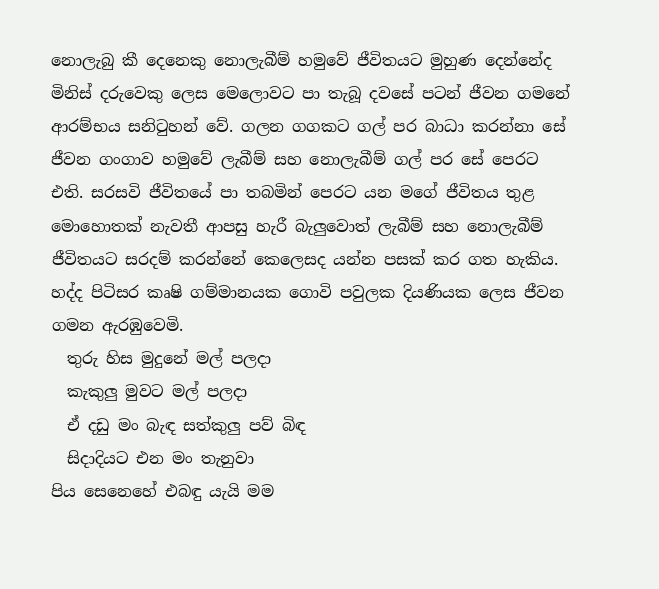නොලැබු කී දෙනෙකු නොලැබීම් හමුවේ ජීවිතයට මුහුණ දෙන්නේද
මිනිස් දරුවෙකු ලෙස මෙලොවට පා තැබූ දවසේ පටන් ජීවන ගමනේ ආරම්භය සනිටුහන් වේ. ගලන ගගකට ගල් පර බාධා කරන්නා සේ ජීවන ගංගාව හමුවේ ලැබීම් සහ නොලැබීම් ගල් පර සේ පෙරට එති. සරසවි ජීවිතයේ පා තබමින් පෙරට යන මගේ ජීවිතය තුළ මොහොතක් නැවතී ආපසු හැරී බැලුවොත් ලැබීම් සහ නොලැබීම් ජීවිතයට සරදම් කරන්නේ කෙලෙසද යන්න පසක් කර ගත හැකිය. හද්ද පිටිසර කෘෂි ගම්මානයක ගොවි පවුලක දියණියක ලෙස ජීවන ගමන ඇරඹුවෙමි.
  තුරු හිස මුදුනේ මල් පලදා
  කැකුලු මුවට මල් පලදා
  ඒ දඩු මං බැඳ සත්කුලු පව් බිඳ
  සිදාදියට එන මං තැනුවා
පිය සෙනෙහේ එබඳු යැයි මම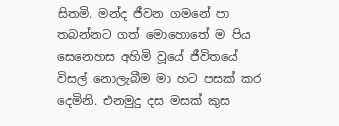සිතමි. මන්ද ජීවන ගමනේ පා තබන්නට ගත් මොහොතේ ම පිය සෙනෙහස අහිමි වූයේ ජීවිතයේ විසල් නොලැබීම මා හට පසක් කර දෙමිනි. එනමුදු දස මසක් කුස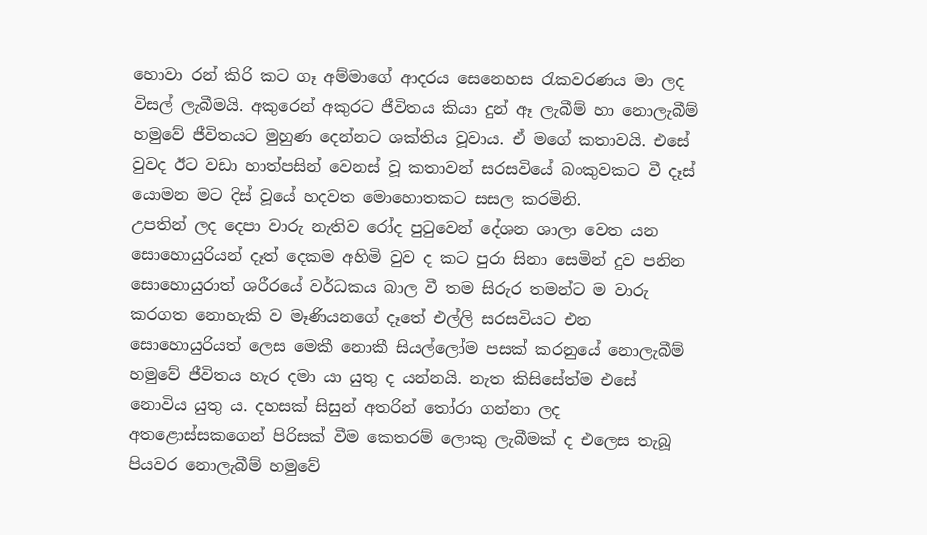හොවා රන් කිරි කට ගෑ අම්මාගේ ආදරය සෙනෙහස රැකවරණය මා ලද විසල් ලැබීමයි. අකුරෙන් අකුරට ජීවිතය කියා දුන් ඈ ලැබීම් හා නොලැබීම් හමුවේ ජීවිතයට මුහුණ දෙන්නට ශක්තිය වූවාය. ඒ මගේ කතාවයි. එසේ වුවද ඊට වඩා හාත්පසින් වෙනස් වූ කතාවන් සරසවියේ බංකුවකට වී දෑස් යොමන මට දිස් වූයේ හදවත මොහොතකට සසල කරමිනි.
උපතින් ලද දෙපා වාරු නැතිව රෝද පුටුවෙන් දේශන ශාලා වෙත යන සොහොයුරියන් දෑත් දෙකම අහිමි වුව ද කට පුරා සිනා සෙමින් දුව පනින සොහොයුරාත් ශරීරයේ වර්ධකය බාල වී තම සිරුර තමන්ට ම වාරු කරගත නොහැකි ව මෑණියනගේ දෑතේ එල්ලි සරසවියට එන සොහොයුරියත් ලෙස මෙකී නොකී සියල්ලෝම පසක් කරනුයේ නොලැබීම් හමුවේ ජීවිතය හැර දමා යා යුතු ද යන්නයි. නැත කිසිසේත්ම එසේ  නොවිය යුතු ය. දහසක් සිසුන් අතරින් තෝරා ගන්නා ලද අතළොස්සකගෙන් පිරිසක් වීම කෙතරම් ලොකු ලැබීමක් ද එලෙස තැබූ පියවර නොලැබීම් හමුවේ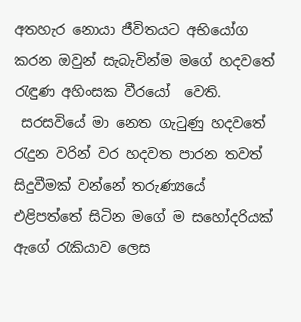අතහැර නොයා ජීවිතයට අභියෝග කරන ඔවුන් සැබැවින්ම මගේ හදවතේ රැඳුණ අහිංසක වීරයෝ  වෙති.
 සරසවියේ මා නෙත ගැටුණු හදවතේ රැදුන වරින් වර හදවත පාරන තවත් සිදුවීමක් වන්නේ තරුණ්‍යයේ එළිපත්තේ සිටින මගේ ම සහෝදරියක් ඇගේ රැකියාව ලෙස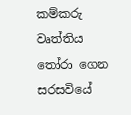කම්කරු වෘත්තිය තෝරා ගෙන සරසවියේ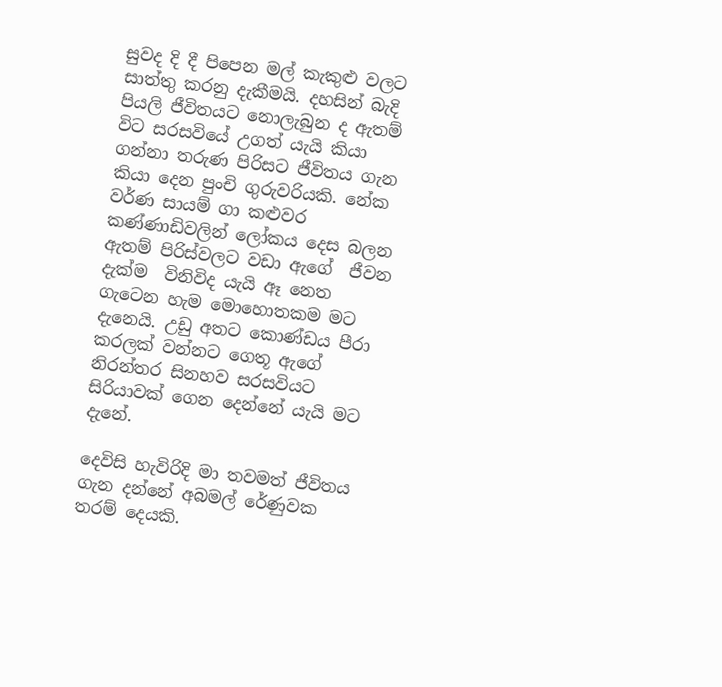සුවද දි දී පිපෙන මල් කැකුළු වලට සාත්තු කරනු දැකීමයි. දහසින් බැදි පියලි ජීවිතයට නොලැබුන ද ඇතම් විට සරසවියේ උගත් යැයි කියා ගන්නා තරුණ පිරිසට ජීවිතය ගැන කියා දෙන පුංචි ගුරුවරියකි. නේක වර්ණ සායම් ගා කළුවර කණ්ණාඩිවලින් ලෝකය දෙස බලන ඇතම් පිරිස්වලට වඩා ඇගේ  ජීවන දැක්ම  විනිවිද යැයි ඈ නෙත ගැටෙන හැම මොහොතකම මට දැනෙයි. උඩු අතට කොණ්ඩය පීරා කරලක් වන්නට ගෙතූ ඇගේ නිරන්තර සිනහව සරසවියට සිරියාවක් ගෙන දෙන්නේ යැයි මට දැනේ.

දෙවිසි හැවිරිදි මා තවමත් ජීවිතය ගැන දන්නේ අබමල් රේණුවක තරම් දෙයකි.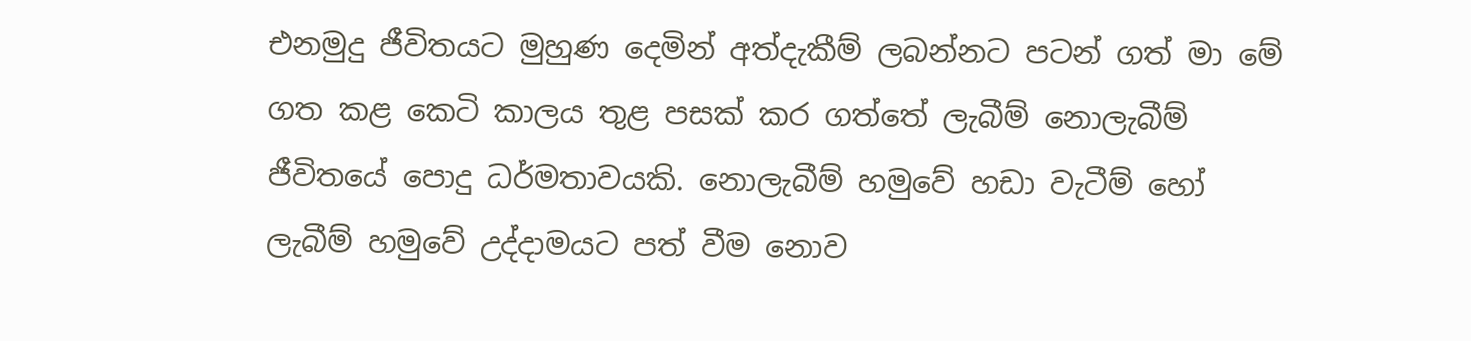එනමුදු ජීවිතයට මුහුණ දෙමින් අත්දැකීම් ලබන්නට පටන් ගත් මා මේ ගත කළ කෙටි කාලය තුළ පසක් කර ගත්තේ ලැබීම් නොලැබීම් ජීවිතයේ පොදු ධර්මතාවයකි. නොලැබීම් හමුවේ හඩා වැටීම් හෝ ලැබීම් හමුවේ උද්දාමයට පත් වීම නොව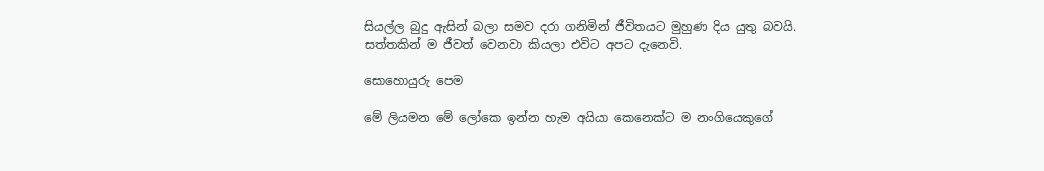සියල්ල බුදු ඇසින් බලා සමව දරා ගනිමින් ජීවිතයට මුහුණ දිය යුතු බවයි. සත්තකින් ම ජීවත් වෙනවා කියලා එවිට අපට දැනෙවි.

සොහොයුරු පෙම

මේ ලියමන මේ ලෝකෙ ඉන්න හැම අයියා කෙනෙක්ට ම නංගියෙකුගේ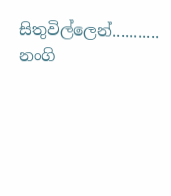සිතුවිල්ලෙන්........... නංගි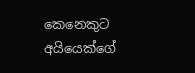කෙනෙකුට අයියෙක්ගේ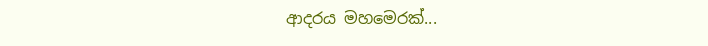ආදරය මහමෙරක්...